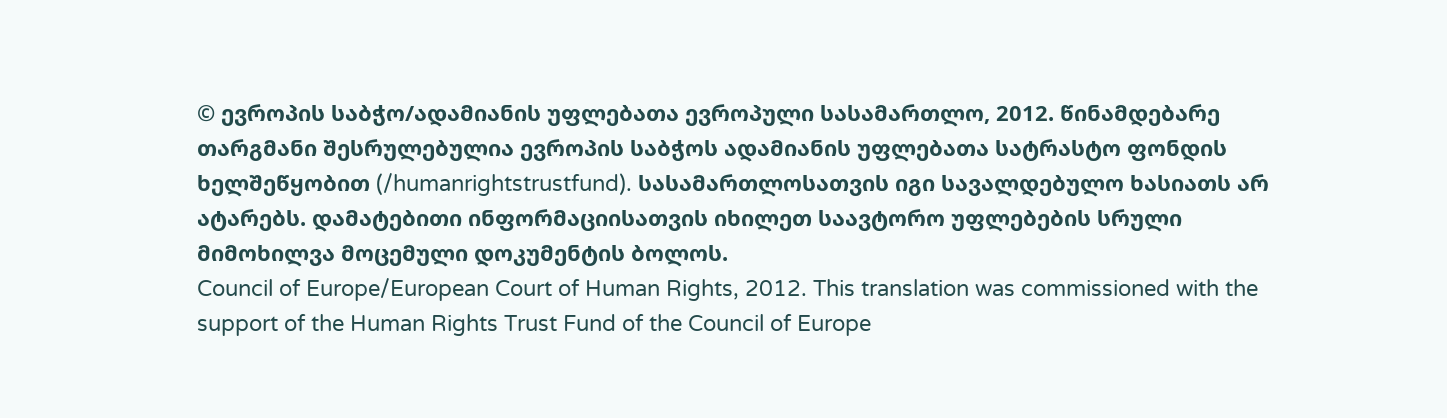© ევროპის საბჭო/ადამიანის უფლებათა ევროპული სასამართლო, 2012. წინამდებარე თარგმანი შესრულებულია ევროპის საბჭოს ადამიანის უფლებათა სატრასტო ფონდის ხელშეწყობით (/humanrightstrustfund). სასამართლოსათვის იგი სავალდებულო ხასიათს არ ატარებს. დამატებითი ინფორმაციისათვის იხილეთ საავტორო უფლებების სრული მიმოხილვა მოცემული დოკუმენტის ბოლოს.
Council of Europe/European Court of Human Rights, 2012. This translation was commissioned with the support of the Human Rights Trust Fund of the Council of Europe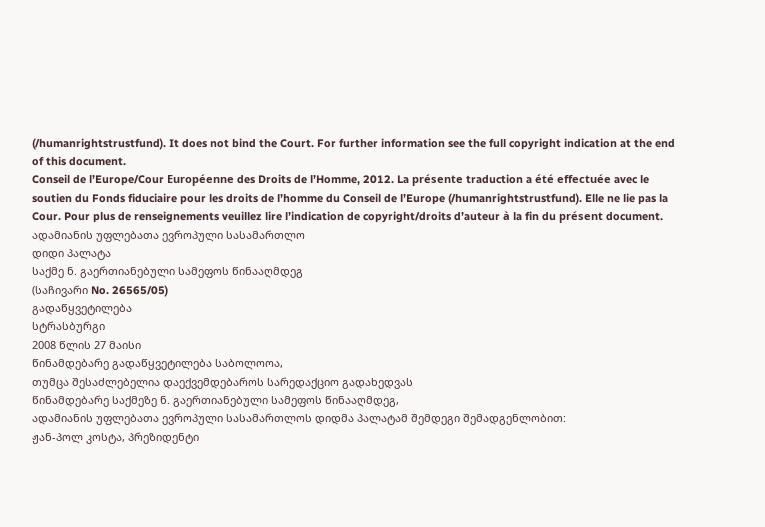(/humanrightstrustfund). It does not bind the Court. For further information see the full copyright indication at the end of this document.
Conseil de l’Europe/Cour Européenne des Droits de l’Homme, 2012. La présente traduction a été effectuée avec le soutien du Fonds fiduciaire pour les droits de l’homme du Conseil de l’Europe (/humanrightstrustfund). Elle ne lie pas la Cour. Pour plus de renseignements veuillez lire l’indication de copyright/droits d’auteur à la fin du présent document.
ადამიანის უფლებათა ევროპული სასამართლო
დიდი პალატა
საქმე ნ. გაერთიანებული სამეფოს წინააღმდეგ
(საჩივარი No. 26565/05)
გადაწყვეტილება
სტრასბურგი
2008 წლის 27 მაისი
წინამდებარე გადაწყვეტილება საბოლოოა,
თუმცა შესაძლებელია დაექვემდებაროს სარედაქციო გადახედვას
წინამდებარე საქმეზე ნ. გაერთიანებული სამეფოს წინააღმდეგ,
ადამიანის უფლებათა ევროპული სასამართლოს დიდმა პალატამ შემდეგი შემადგენლობით:
ჟან-პოლ კოსტა, პრეზიდენტი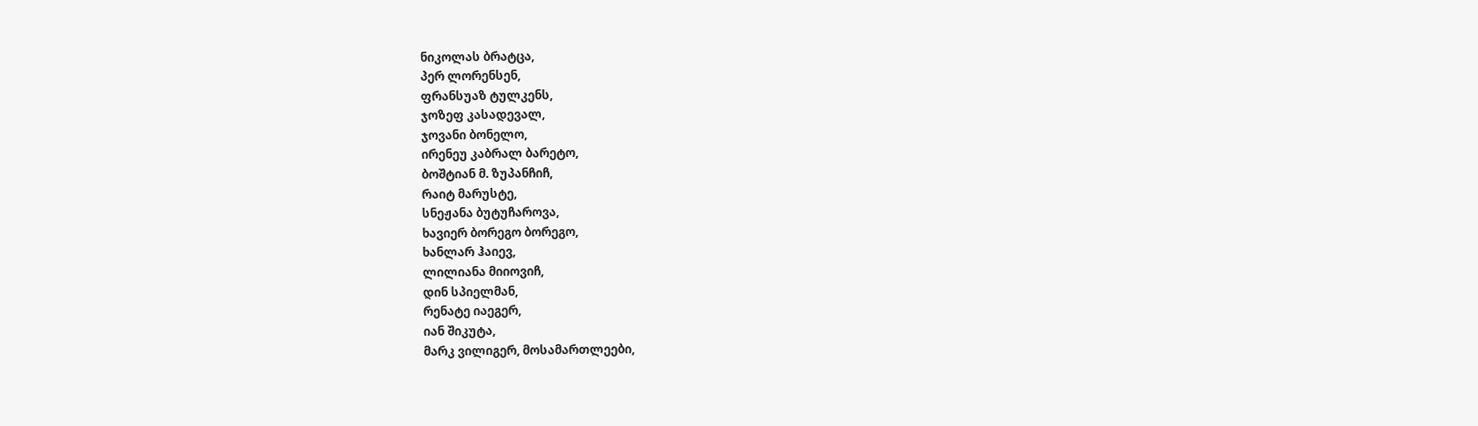ნიკოლას ბრატცა,
პერ ლორენსენ,
ფრანსუაზ ტულკენს,
ჯოზეფ კასადევალ,
ჯოვანი ბონელო,
ირენეუ კაბრალ ბარეტო,
ბოშტიან მ. ზუპანჩიჩ,
რაიტ მარუსტე,
სნეჟანა ბუტუჩაროვა,
ხავიერ ბორეგო ბორეგო,
ხანლარ ჰაიევ,
ლილიანა მიიოვიჩ,
დინ სპიელმან,
რენატე იაეგერ,
იან შიკუტა,
მარკ ვილიგერ, მოსამართლეები,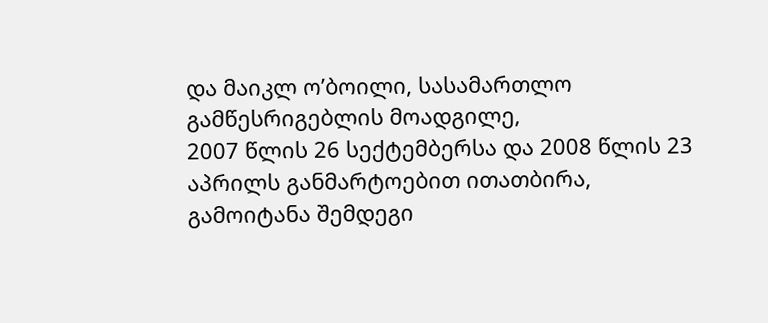და მაიკლ ო’ბოილი, სასამართლო გამწესრიგებლის მოადგილე,
2007 წლის 26 სექტემბერსა და 2008 წლის 23 აპრილს განმარტოებით ითათბირა,
გამოიტანა შემდეგი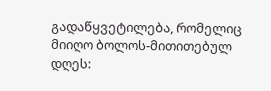გადაწყვეტილება, რომელიც მიიღო ბოლოს-მითითებულ დღეს: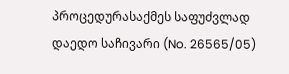პროცედურასაქმეს საფუძვლად დაედო საჩივარი (No. 26565/05)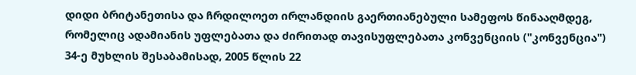დიდი ბრიტანეთისა და ჩრდილოეთ ირლანდიის გაერთიანებული სამეფოს წინააღმდეგ, რომელიც ადამიანის უფლებათა და ძირითად თავისუფლებათა კონვენციის ("კონვენცია") 34-ე მუხლის შესაბამისად, 2005 წლის 22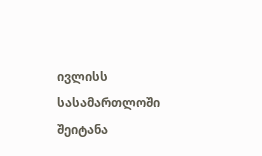ივლისს სასამართლოში შეიტანა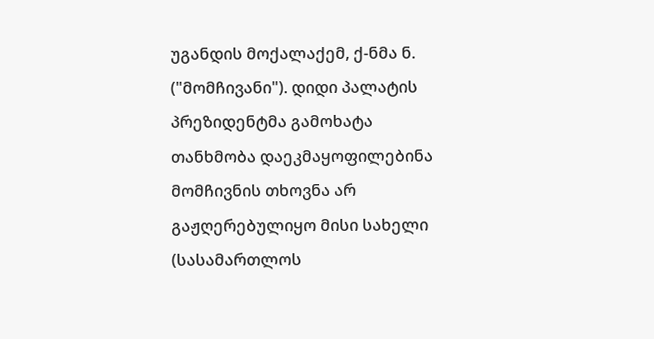უგანდის მოქალაქემ, ქ-ნმა ნ. ("მომჩივანი"). დიდი პალატის პრეზიდენტმა გამოხატა თანხმობა დაეკმაყოფილებინა მომჩივნის თხოვნა არ გაჟღერებულიყო მისი სახელი (სასამართლოს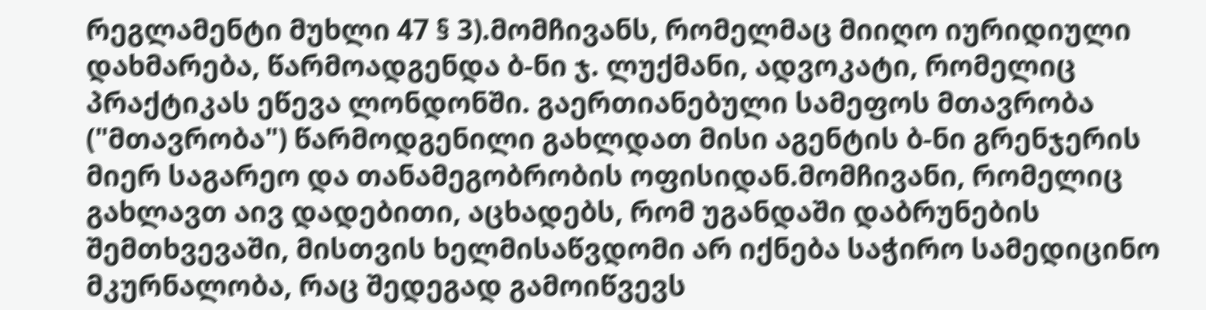რეგლამენტი მუხლი 47 § 3).მომჩივანს, რომელმაც მიიღო იურიდიული დახმარება, წარმოადგენდა ბ-ნი ჯ. ლუქმანი, ადვოკატი, რომელიც პრაქტიკას ეწევა ლონდონში. გაერთიანებული სამეფოს მთავრობა ("მთავრობა") წარმოდგენილი გახლდათ მისი აგენტის ბ-ნი გრენჯერის მიერ საგარეო და თანამეგობრობის ოფისიდან.მომჩივანი, რომელიც გახლავთ აივ დადებითი, აცხადებს, რომ უგანდაში დაბრუნების შემთხვევაში, მისთვის ხელმისაწვდომი არ იქნება საჭირო სამედიცინო მკურნალობა, რაც შედეგად გამოიწვევს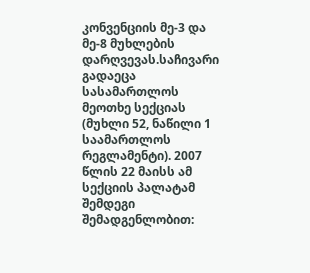კონვენციის მე-3 და მე-8 მუხლების დარღვევას.საჩივარი გადაეცა სასამართლოს მეოთხე სექციას (მუხლი 52, ნაწილი 1 საამართლოს რეგლამენტი). 2007 წლის 22 მაისს ამ სექციის პალატამ შემდეგი შემადგენლობით: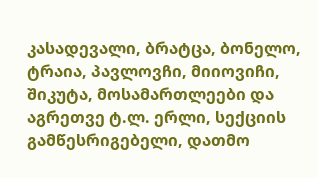კასადევალი, ბრატცა, ბონელო, ტრაია, პავლოვჩი, მიიოვიჩი, შიკუტა, მოსამართლეები და აგრეთვე ტ.ლ. ერლი, სექციის გამწესრიგებელი, დათმო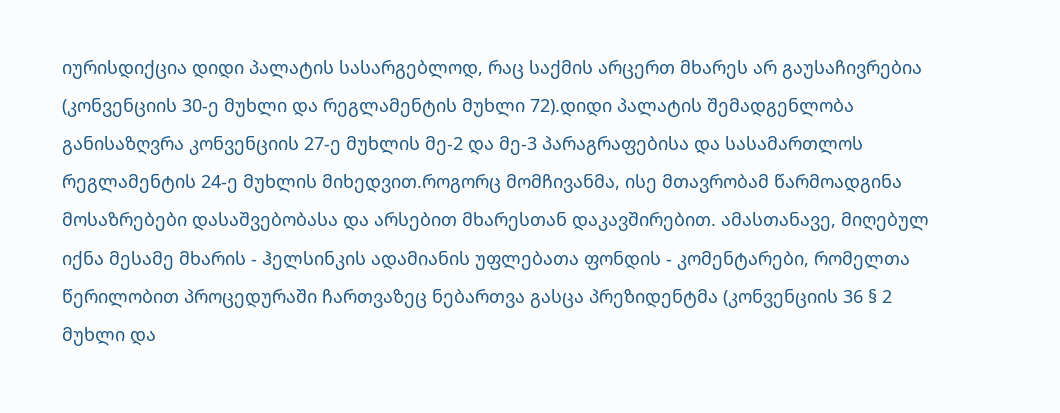იურისდიქცია დიდი პალატის სასარგებლოდ, რაც საქმის არცერთ მხარეს არ გაუსაჩივრებია (კონვენციის 30-ე მუხლი და რეგლამენტის მუხლი 72).დიდი პალატის შემადგენლობა განისაზღვრა კონვენციის 27-ე მუხლის მე-2 და მე-3 პარაგრაფებისა და სასამართლოს რეგლამენტის 24-ე მუხლის მიხედვით.როგორც მომჩივანმა, ისე მთავრობამ წარმოადგინა მოსაზრებები დასაშვებობასა და არსებით მხარესთან დაკავშირებით. ამასთანავე, მიღებულ იქნა მესამე მხარის - ჰელსინკის ადამიანის უფლებათა ფონდის - კომენტარები, რომელთა წერილობით პროცედურაში ჩართვაზეც ნებართვა გასცა პრეზიდენტმა (კონვენციის 36 § 2 მუხლი და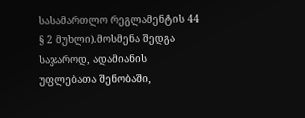სასამართლო რეგლამენტის 44 § 2 მუხლი).მოსმენა შედგა საჯაროდ, ადამიანის უფლებათა შენობაში,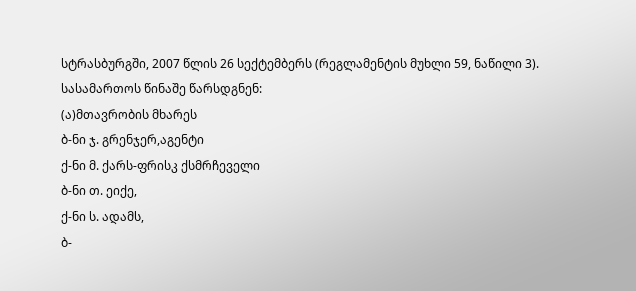სტრასბურგში, 2007 წლის 26 სექტემბერს (რეგლამენტის მუხლი 59, ნაწილი 3).
სასამართოს წინაშე წარსდგნენ:
(ა)მთავრობის მხარეს
ბ-ნი ჯ. გრენჯერ,აგენტი
ქ-ნი მ. ქარს-ფრისკ ქსმრჩეველი
ბ-ნი თ. ეიქე,
ქ-ნი ს. ადამს,
ბ-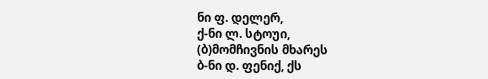ნი ფ. დელერ,
ქ-ნი ლ. სტოუი,
(ბ)მომჩივნის მხარეს
ბ-ნი დ. ფენიქ, ქს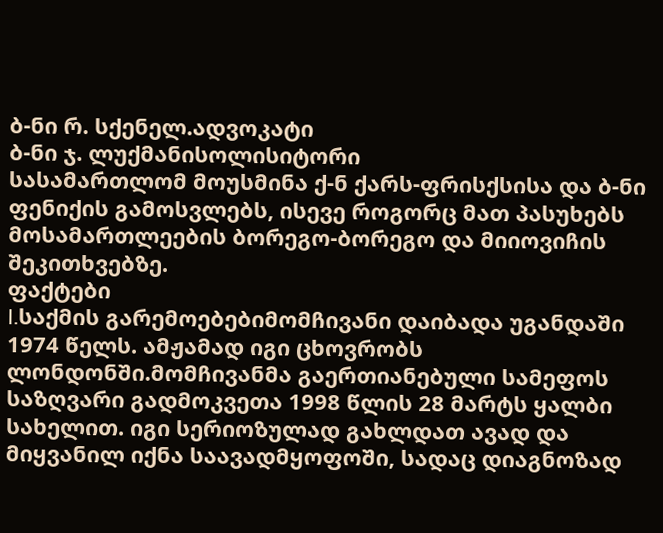ბ-ნი რ. სქენელ.ადვოკატი
ბ-ნი ჯ. ლუქმანისოლისიტორი
სასამართლომ მოუსმინა ქ-ნ ქარს-ფრისქსისა და ბ-ნი ფენიქის გამოსვლებს, ისევე როგორც მათ პასუხებს მოსამართლეების ბორეგო-ბორეგო და მიიოვიჩის შეკითხვებზე.
ფაქტები
I.საქმის გარემოებებიმომჩივანი დაიბადა უგანდაში 1974 წელს. ამჟამად იგი ცხოვრობს ლონდონში.მომჩივანმა გაერთიანებული სამეფოს საზღვარი გადმოკვეთა 1998 წლის 28 მარტს ყალბი სახელით. იგი სერიოზულად გახლდათ ავად და მიყვანილ იქნა საავადმყოფოში, სადაც დიაგნოზად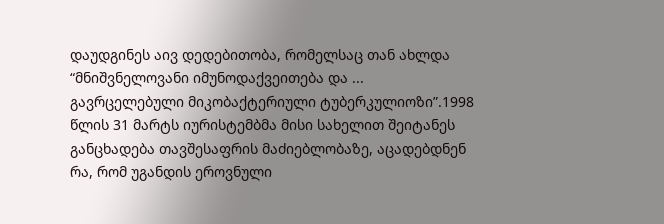დაუდგინეს აივ დედებითობა, რომელსაც თან ახლდა “მნიშვნელოვანი იმუნოდაქვეითება და ... გავრცელებული მიკობაქტერიული ტუბერკულიოზი”.1998 წლის 31 მარტს იურისტემბმა მისი სახელით შეიტანეს განცხადება თავშესაფრის მაძიებლობაზე, აცადებდნენ რა, რომ უგანდის ეროვნული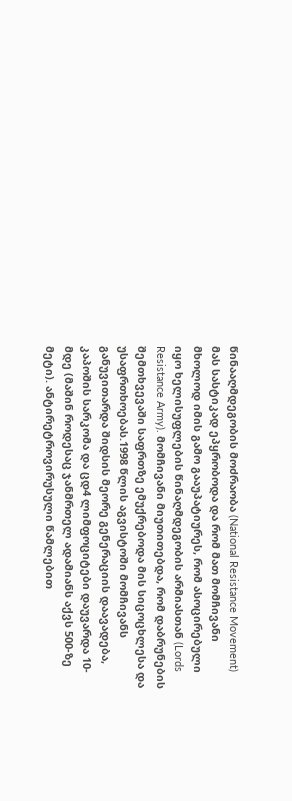წინააღმდეგობის მოძრაობა (National Resistance Movement) მას სასტიკად ეპყრობოდა და რომ მათ მომჩივანი მხოლოდ იმის გამო გააუპატიურეს, რომ ასოცირებული იყო ხელისუფლების წინაღმდეგობის არმიასთან (Lords Resistance Army). მომჩივანი მიუთითებდა, რომ დაბრუნების შემთხვევაში საფრთზე ემუქრებოდა მის სიცოცხლესა და უსაფრთხოებას.1998 წლის აგვისტოში მომჩივანს განუვითარდა შიდსის მეორე გენერაციის დაავადება, კაპოშის სარკომა და ცდ4 ლიმფოციტები დაუვარდა 10-მდე (მაშინ როდესაც ჯანმრთელ ადამიანს აქვს 500-ზე მეტი). ანტირეტროვირუსული წამლებით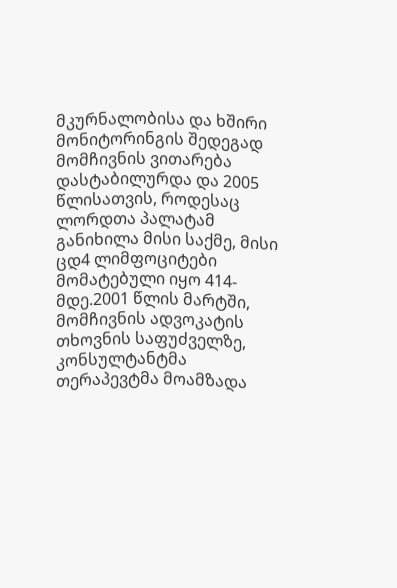მკურნალობისა და ხშირი მონიტორინგის შედეგად მომჩივნის ვითარება დასტაბილურდა და 2005 წლისათვის, როდესაც ლორდთა პალატამ განიხილა მისი საქმე, მისი ცდ4 ლიმფოციტები მომატებული იყო 414-მდე.2001 წლის მარტში, მომჩივნის ადვოკატის თხოვნის საფუძველზე, კონსულტანტმა თერაპევტმა მოამზადა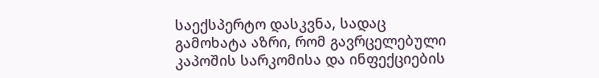საექსპერტო დასკვნა, სადაც გამოხატა აზრი, რომ გავრცელებული კაპოშის სარკომისა და ინფექციების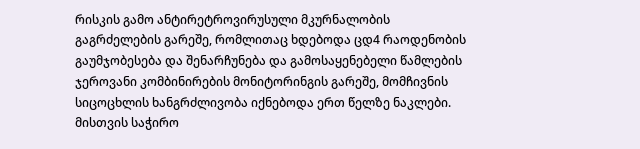რისკის გამო ანტირეტროვირუსული მკურნალობის გაგრძელების გარეშე, რომლითაც ხდებოდა ცდ4 რაოდენობის გაუმჯობესება და შენარჩუნება და გამოსაყენებელი წამლების ჯეროვანი კომბინირების მონიტორინგის გარეშე, მომჩივნის სიცოცხლის ხანგრძლივობა იქნებოდა ერთ წელზე ნაკლები. მისთვის საჭირო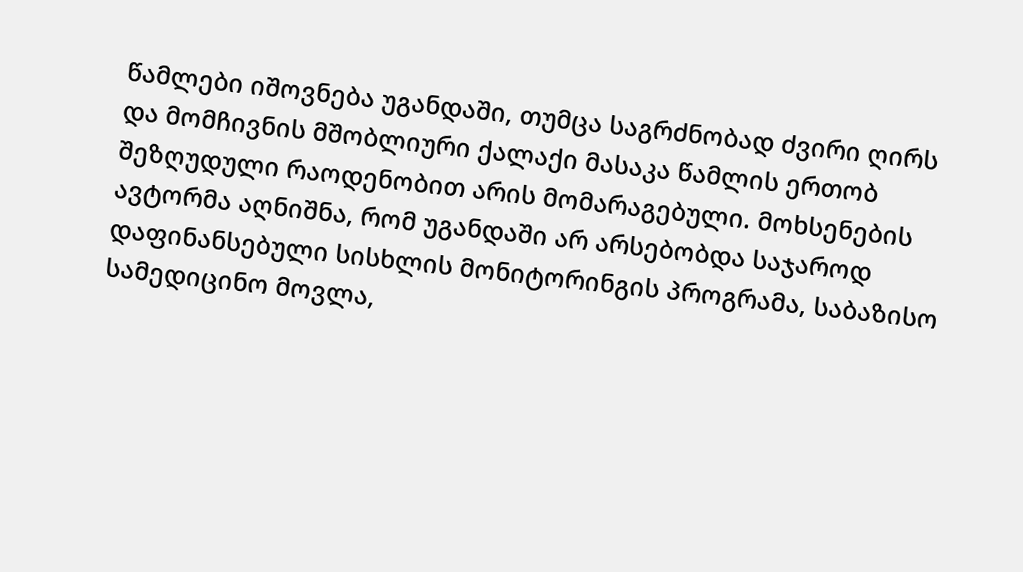წამლები იშოვნება უგანდაში, თუმცა საგრძნობად ძვირი ღირს და მომჩივნის მშობლიური ქალაქი მასაკა წამლის ერთობ შეზღუდული რაოდენობით არის მომარაგებული. მოხსენების ავტორმა აღნიშნა, რომ უგანდაში არ არსებობდა საჯაროდ დაფინანსებული სისხლის მონიტორინგის პროგრამა, საბაზისო სამედიცინო მოვლა,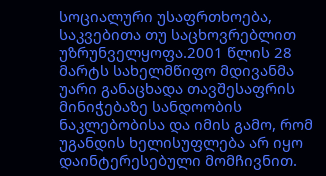სოციალური უსაფრთხოება, საკვებითა თუ საცხოვრებლით უზრუნველყოფა.2001 წლის 28 მარტს სახელმწიფო მდივანმა უარი განაცხადა თავშესაფრის მინიჭებაზე სანდოობის ნაკლებობისა და იმის გამო, რომ უგანდის ხელისუფლება არ იყო დაინტერესებული მომჩივნით.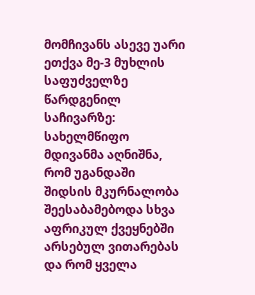მომჩივანს ასევე უარი ეთქვა მე-3 მუხლის საფუძველზე წარდგენილ საჩივარზე: სახელმწიფო მდივანმა აღნიშნა, რომ უგანდაში შიდსის მკურნალობა შეესაბამებოდა სხვა აფრიკულ ქვეყნებში არსებულ ვითარებას და რომ ყველა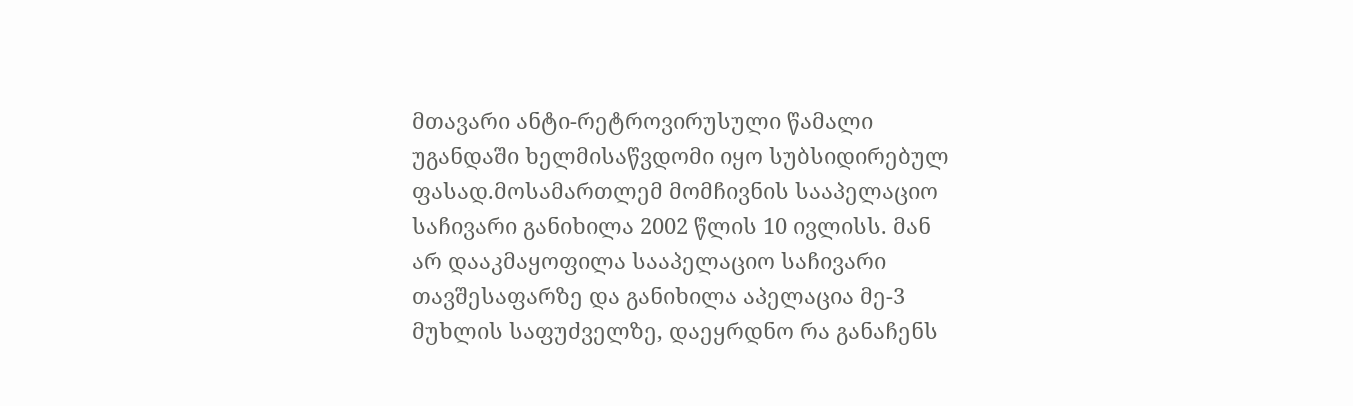მთავარი ანტი-რეტროვირუსული წამალი უგანდაში ხელმისაწვდომი იყო სუბსიდირებულ ფასად.მოსამართლემ მომჩივნის სააპელაციო საჩივარი განიხილა 2002 წლის 10 ივლისს. მან არ დააკმაყოფილა სააპელაციო საჩივარი თავშესაფარზე და განიხილა აპელაცია მე-3 მუხლის საფუძველზე, დაეყრდნო რა განაჩენს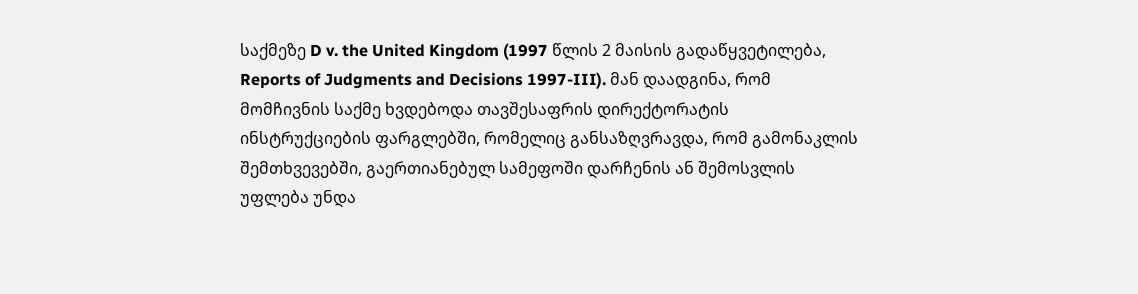საქმეზე D v. the United Kingdom (1997 წლის 2 მაისის გადაწყვეტილება, Reports of Judgments and Decisions 1997-III). მან დაადგინა, რომ მომჩივნის საქმე ხვდებოდა თავშესაფრის დირექტორატის ინსტრუქციების ფარგლებში, რომელიც განსაზღვრავდა, რომ გამონაკლის შემთხვევებში, გაერთიანებულ სამეფოში დარჩენის ან შემოსვლის უფლება უნდა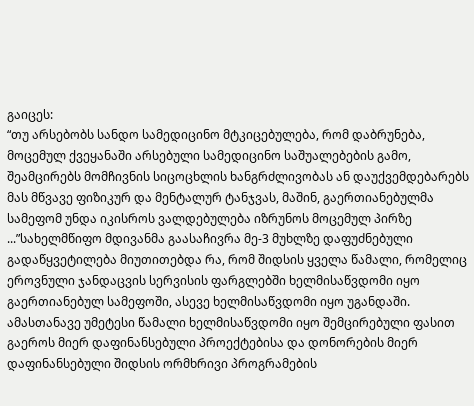გაიცეს:
“თუ არსებობს სანდო სამედიცინო მტკიცებულება, რომ დაბრუნება, მოცემულ ქვეყანაში არსებული სამედიცინო საშუალებების გამო, შეამცირებს მომჩივნის სიცოცხლის ხანგრძლივობას ან დაუქვემდებარებს მას მწვავე ფიზიკურ და მენტალურ ტანჯვას, მაშინ, გაერთიანებულმა სამეფომ უნდა იკისროს ვალდებულება იზრუნოს მოცემულ პირზე ...”სახელმწიფო მდივანმა გაასაჩივრა მე-3 მუხლზე დაფუძნებული გადაწყვეტილება მიუთითებდა რა, რომ შიდსის ყველა წამალი, რომელიც ეროვნული ჯანდაცვის სერვისის ფარგლებში ხელმისაწვდომი იყო გაერთიანებულ სამეფოში, ასევე ხელმისაწვდომი იყო უგანდაში. ამასთანავე უმეტესი წამალი ხელმისაწვდომი იყო შემცირებული ფასით გაეროს მიერ დაფინანსებული პროექტებისა და დონორების მიერ დაფინანსებული შიდსის ორმხრივი პროგრამების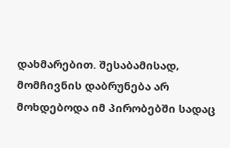დახმარებით. შესაბამისად, მომჩივნის დაბრუნება არ მოხდებოდა იმ პირობებში სადაც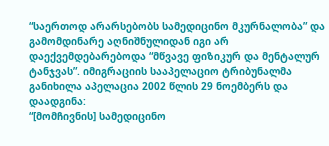“საერთოდ არარსებობს სამედიცინო მკურნალობა” და გამომდინარე აღნიშნულიდან იგი არ დაექვემდებარებოდა “მწვავე ფიზიკურ და მენტალურ ტანჯვას”. იმიგრაციის სააპელაციო ტრიბუნალმა განიხილა აპელაცია 2002 წლის 29 ნოემბერს და დაადგინა:
“[მომჩივნის] სამედიცინო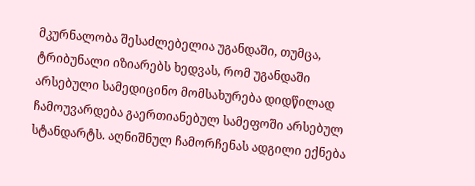მკურნალობა შესაძლებელია უგანდაში, თუმცა, ტრიბუნალი იზიარებს ხედვას, რომ უგანდაში არსებული სამედიცინო მომსახურება დიდწილად ჩამოუვარდება გაერთიანებულ სამეფოში არსებულ სტანდარტს. აღნიშნულ ჩამორჩენას ადგილი ექნება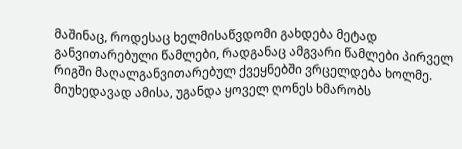მაშინაც, როდესაც ხელმისაწვდომი გახდება მეტად განვითარებული წამლები, რადგანაც ამგვარი წამლები პირველ რიგში მაღალგანვითარებულ ქვეყნებში ვრცელდება ხოლმე. მიუხედავად ამისა, უგანდა ყოველ ღონეს ხმარობს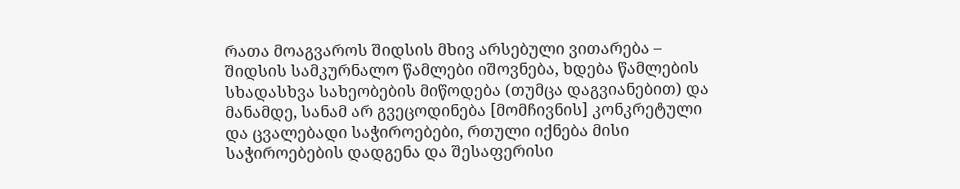რათა მოაგვაროს შიდსის მხივ არსებული ვითარება – შიდსის სამკურნალო წამლები იშოვნება, ხდება წამლების სხადასხვა სახეობების მიწოდება (თუმცა დაგვიანებით) და მანამდე, სანამ არ გვეცოდინება [მომჩივნის] კონკრეტული და ცვალებადი საჭიროებები, რთული იქნება მისი საჭიროებების დადგენა და შესაფერისი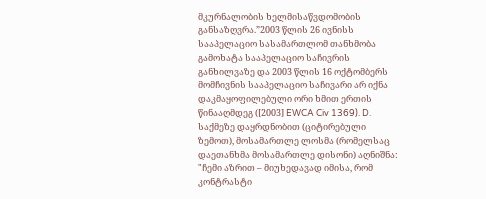მკურნალობის ხელმისაწვდომობის განსაზღვრა.”2003 წლის 26 ივნისს სააპელაციო სასამართლომ თანხმობა გამოხატა სააპელაციო საჩივრის განხილვაზე და 2003 წლის 16 ოქტომბერს მომჩივნის სააპელაციო საჩივარი არ იქნა დაკმაყოფილებული ორი ხმით ერთის წინააღმდეგ ([2003] EWCA Civ 1369). D. საქმეზე დაყრდნობით (ციტირებული ზემოთ), მოსამართლე ლოსმა (რომელსაც დაეთანხმა მოსამართლე დისონი) აღნიშნა:
"ჩემი აზრით – მიუხედავად იმისა, რომ კონტრასტი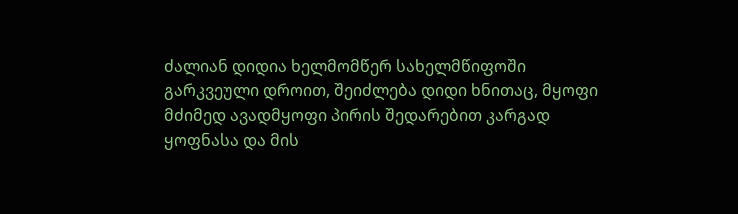ძალიან დიდია ხელმომწერ სახელმწიფოში გარკვეული დროით, შეიძლება დიდი ხნითაც, მყოფი მძიმედ ავადმყოფი პირის შედარებით კარგად ყოფნასა და მის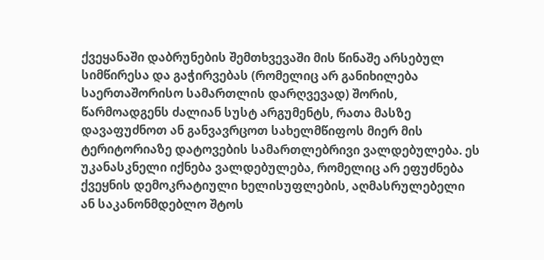ქვეყანაში დაბრუნების შემთხვევაში მის წინაშე არსებულ სიმწირესა და გაჭირვებას (რომელიც არ განიხილება საერთაშორისო სამართლის დარღვევად) შორის, წარმოადგენს ძალიან სუსტ არგუმენტს, რათა მასზე დავაფუძნოთ ან განვავრცოთ სახელმწიფოს მიერ მის ტერიტორიაზე დატოვების სამართლებრივი ვალდებულება. ეს უკანასკნელი იქნება ვალდებულება, რომელიც არ ეფუძნება ქვეყნის დემოკრატიული ხელისუფლების, აღმასრულებელი ან საკანონმდებლო შტოს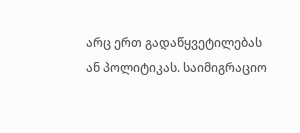არც ერთ გადაწყვეტილებას ან პოლიტიკას. საიმიგრაციო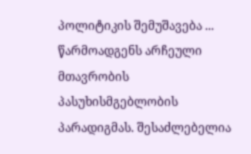პოლიტიკის შემუშავება ... წარმოადგენს არჩეული მთავრობის პასუხისმგებლობის პარადიგმას. შესაძლებელია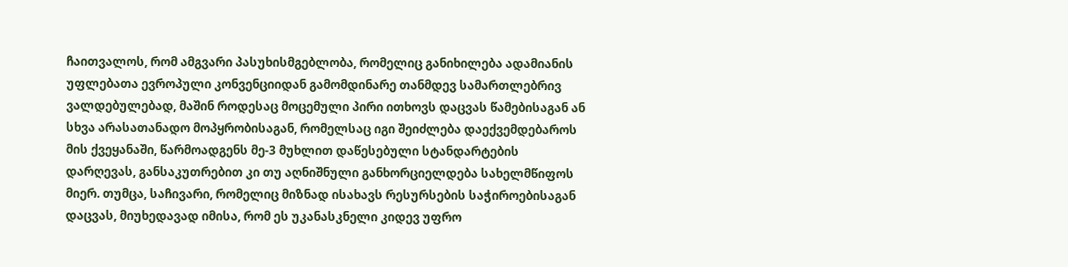ჩაითვალოს, რომ ამგვარი პასუხისმგებლობა, რომელიც განიხილება ადამიანის უფლებათა ევროპული კონვენციიდან გამომდინარე თანმდევ სამართლებრივ ვალდებულებად, მაშინ როდესაც მოცემული პირი ითხოვს დაცვას წამებისაგან ან სხვა არასათანადო მოპყრობისაგან, რომელსაც იგი შეიძლება დაექვემდებაროს მის ქვეყანაში, წარმოადგენს მე-3 მუხლით დაწესებული სტანდარტების დარღევას, განსაკუთრებით კი თუ აღნიშნული განხორციელდება სახელმწიფოს მიერ. თუმცა, საჩივარი, რომელიც მიზნად ისახავს რესურსების საჭიროებისაგან დაცვას, მიუხედავად იმისა, რომ ეს უკანასკნელი კიდევ უფრო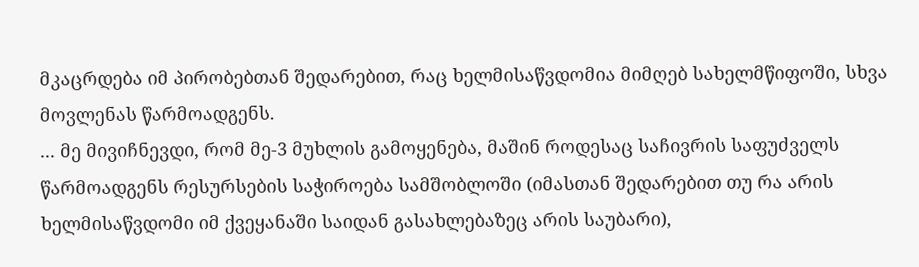მკაცრდება იმ პირობებთან შედარებით, რაც ხელმისაწვდომია მიმღებ სახელმწიფოში, სხვა მოვლენას წარმოადგენს.
... მე მივიჩნევდი, რომ მე-3 მუხლის გამოყენება, მაშინ როდესაც საჩივრის საფუძველს წარმოადგენს რესურსების საჭიროება სამშობლოში (იმასთან შედარებით თუ რა არის ხელმისაწვდომი იმ ქვეყანაში საიდან გასახლებაზეც არის საუბარი),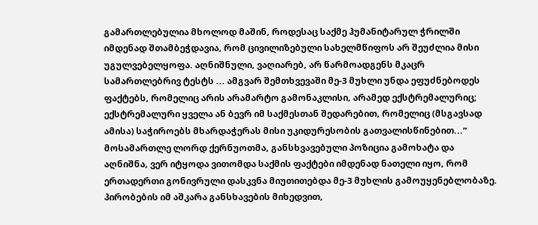გამართლებულია მხოლოდ მაშინ, როდესაც საქმე ჰუმანიტარულ ჭრილში იმდენად შთამბეჭდავია, რომ ცივილიზებული სახელმწიფოს არ შეუძლია მისი უგულვებელყოფა. აღნიშნული, ვაღიარებ, არ წარმოადგენს მკაცრ სამართლებრივ ტესტს ... ამგვარ შემთხვევაში მე-3 მუხლი უნდა ეფუძნებოდეს ფაქტებს, რომელიც არის არამარტო გამონაკლისი, არამედ ექსტრემალურიც; ექსტრემალური ყველა ან ბევრ იმ საქმესთან შედარებით, რომელიც (მსგავსად ამისა) საჭიროებს მხარდაჭერას მისი უკიდურესობის გათვალისწინებით...”
მოსამართლე ლორდ ქერნუოთმა, განსხვავებული პოზიცია გამოხატა და აღნიშნა, ვერ იტყოდა ვითომდა საქმის ფაქტები იმდენად ნათელი იყო, რომ ერთადერთი გონივრული დასკვნა მიუთითებდა მე-3 მუხლის გამოუყენებლობაზე. პირობების იმ აშკარა განსხავების მიხედვით,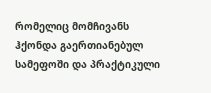რომელიც მომჩივანს ჰქონდა გაერთიანებულ სამეფოში და პრაქტიკული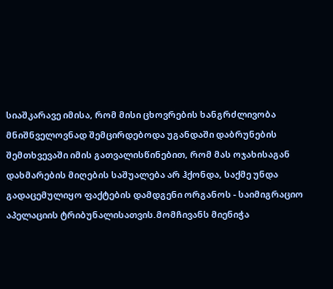სიაშკარავე იმისა, რომ მისი ცხოვრების ხანგრძლივობა მნიშნველოვნად შემცირდებოდა უგანდაში დაბრუნების შემთხვევაში იმის გათვალისწინებით, რომ მას ოჯახისაგან დახმარების მიღების საშუალება არ ჰქონდა, საქმე უნდა გადაცემულიყო ფაქტების დამდგენი ორგანოს - საიმიგრაციო აპელაციის ტრიბუნალისათვის.მომჩივანს მიენიჭა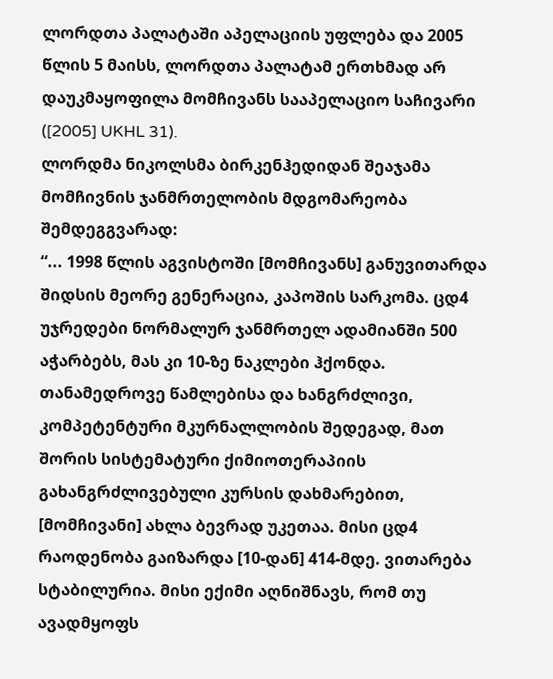ლორდთა პალატაში აპელაციის უფლება და 2005 წლის 5 მაისს, ლორდთა პალატამ ერთხმად არ დაუკმაყოფილა მომჩივანს სააპელაციო საჩივარი ([2005] UKHL 31).
ლორდმა ნიკოლსმა ბირკენჰედიდან შეაჯამა მომჩივნის ჯანმრთელობის მდგომარეობა შემდეგგვარად:
“... 1998 წლის აგვისტოში [მომჩივანს] განუვითარდა შიდსის მეორე გენერაცია, კაპოშის სარკომა. ცდ4 უჯრედები ნორმალურ ჯანმრთელ ადამიანში 500 აჭარბებს, მას კი 10-ზე ნაკლები ჰქონდა.
თანამედროვე წამლებისა და ხანგრძლივი, კომპეტენტური მკურნალლობის შედეგად, მათ შორის სისტემატური ქიმიოთერაპიის გახანგრძლივებული კურსის დახმარებით, [მომჩივანი] ახლა ბევრად უკეთაა. მისი ცდ4 რაოდენობა გაიზარდა [10-დან] 414-მდე. ვითარება სტაბილურია. მისი ექიმი აღნიშნავს, რომ თუ ავადმყოფს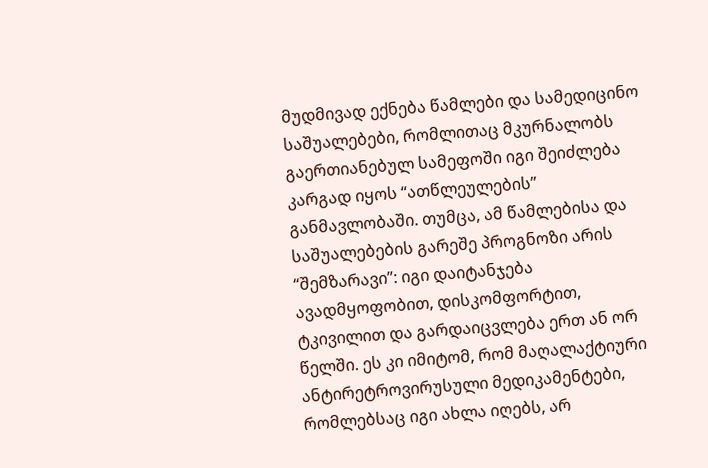მუდმივად ექნება წამლები და სამედიცინო საშუალებები, რომლითაც მკურნალობს გაერთიანებულ სამეფოში იგი შეიძლება კარგად იყოს “ათწლეულების” განმავლობაში. თუმცა, ამ წამლებისა და საშუალებების გარეშე პროგნოზი არის “შემზარავი”: იგი დაიტანჯება ავადმყოფობით, დისკომფორტით, ტკივილით და გარდაიცვლება ერთ ან ორ წელში. ეს კი იმიტომ, რომ მაღალაქტიური ანტირეტროვირუსული მედიკამენტები, რომლებსაც იგი ახლა იღებს, არ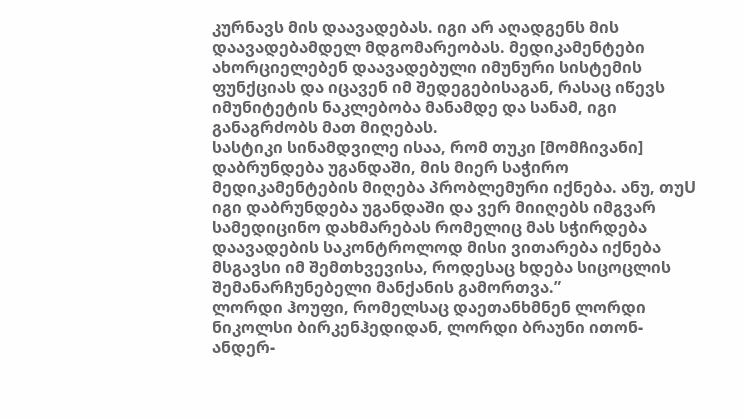კურნავს მის დაავადებას. იგი არ აღადგენს მის დაავადებამდელ მდგომარეობას. მედიკამენტები ახორციელებენ დაავადებული იმუნური სისტემის ფუნქციას და იცავენ იმ შედეგებისაგან, რასაც იწევს იმუნიტეტის ნაკლებობა მანამდე და სანამ, იგი განაგრძობს მათ მიღებას.
სასტიკი სინამდვილე ისაა, რომ თუკი [მომჩივანი] დაბრუნდება უგანდაში, მის მიერ საჭირო მედიკამენტების მიღება პრობლემური იქნება. ანუ, თუU იგი დაბრუნდება უგანდაში და ვერ მიიღებს იმგვარ სამედიცინო დახმარებას რომელიც მას სჭირდება დაავადების საკონტროლოდ მისი ვითარება იქნება მსგავსი იმ შემთხვევისა, როდესაც ხდება სიცოცლის შემანარჩუნებელი მანქანის გამორთვა.”
ლორდი ჰოუფი, რომელსაც დაეთანხმნენ ლორდი ნიკოლსი ბირკენჰედიდან, ლორდი ბრაუნი ითონ-ანდერ-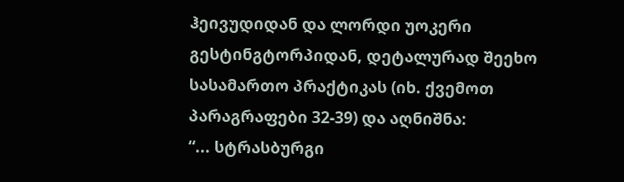ჰეივუდიდან და ლორდი უოკერი გესტინგტორპიდან, დეტალურად შეეხო სასამართო პრაქტიკას (იხ. ქვემოთ პარაგრაფები 32-39) და აღნიშნა:
“... სტრასბურგი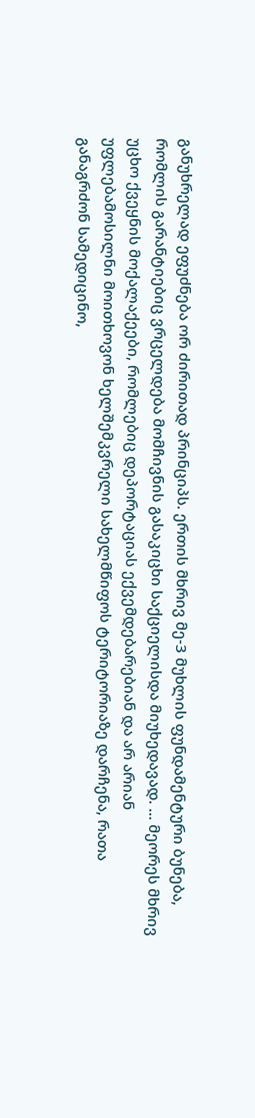განუხრელად ეფუძნება ორ ძირითად პრინციპს. ერთის მხრივ მე-3 მუხლის ფუნდამენტური ბუნება, რომლის გარანტიებიც ვრცელდება მომჩივნის გასაკიცხი საქციელისდა მიუხედავად. ... მეორეს მხრივ უცხო ქვეყნის მოქალაქეები, რომლებიც დეპორტაციას ექვემდებარებიან და არ არიან უფლებამოსილნი მოითხოვონ ხელშემკვრელი სახელმწიფოს ტერიტორიაზე დარჩენა, რათა განაგრძონ სამედიცინო,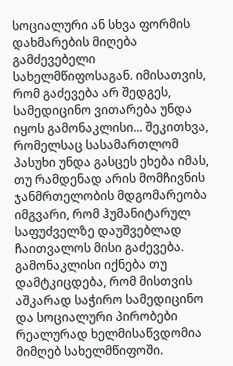სოციალური ან სხვა ფორმის დახმარების მიღება გამძევებელი სახელმწიფოსაგან. იმისათვის, რომ გაძევება არ შედგეს, სამედიცინო ვითარება უნდა იყოს გამონაკლისი... შეკითხვა, რომელსაც სასამართლომ პასუხი უნდა გასცეს ეხება იმას, თუ რამდენად არის მომჩივნის ჯანმრთელობის მდგომარეობა იმგვარი, რომ ჰუმანიტარულ საფუძველზე დაუშვებლად ჩაითვალოს მისი გაძევება. გამონაკლისი იქნება თუ დამტკიცდება, რომ მისთვის აშკარად საჭირო სამედიცინო და სოციალური პირობები რეალურად ხელმისაწვდომია მიმღებ სახელმწიფოში.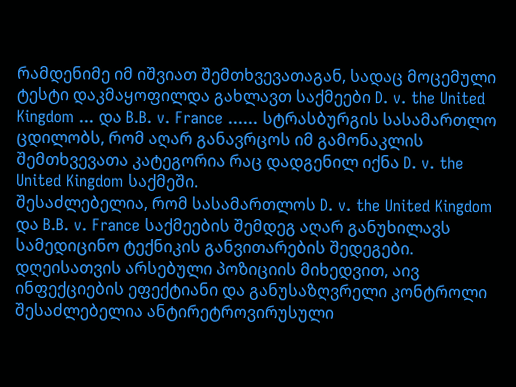რამდენიმე იმ იშვიათ შემთხვევათაგან, სადაც მოცემული ტესტი დაკმაყოფილდა გახლავთ საქმეები D. v. the United Kingdom ... და B.B. v. France ...... სტრასბურგის სასამართლო ცდილობს, რომ აღარ განავრცოს იმ გამონაკლის შემთხვევათა კატეგორია რაც დადგენილ იქნა D. v. the United Kingdom საქმეში.
შესაძლებელია, რომ სასამართლოს D. v. the United Kingdom და B.B. v. France საქმეების შემდეგ აღარ განუხილავს სამედიცინო ტექნიკის განვითარების შედეგები. დღეისათვის არსებული პოზიციის მიხედვით, აივ ინფექციების ეფექტიანი და განუსაზღვრელი კონტროლი შესაძლებელია ანტირეტროვირუსული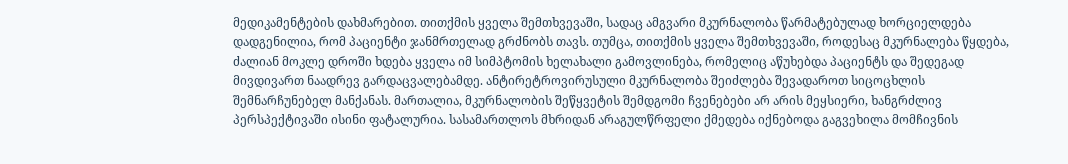მედიკამენტების დახმარებით. თითქმის ყველა შემთხვევაში, სადაც ამგვარი მკურნალობა წარმატებულად ხორციელდება დადგენილია, რომ პაციენტი ჯანმრთელად გრძნობს თავს. თუმცა, თითქმის ყველა შემთხვევაში, როდესაც მკურნალება წყდება, ძალიან მოკლე დროში ხდება ყველა იმ სიმპტომის ხელახალი გამოვლინება, რომელიც აწუხებდა პაციენტს და შედეგად მივდივართ ნაადრევ გარდაცვალებამდე. ანტირეტროვირუსული მკურნალობა შეიძლება შევადაროთ სიცოცხლის შემნარჩუნებელ მანქანას. მართალია, მკურნალობის შეწყვეტის შემდგომი ჩვენებები არ არის მეყსიერი, ხანგრძლივ პერსპექტივაში ისინი ფატალურია. სასამართლოს მხრიდან არაგულწრფელი ქმედება იქნებოდა გაგვეხილა მომჩივნის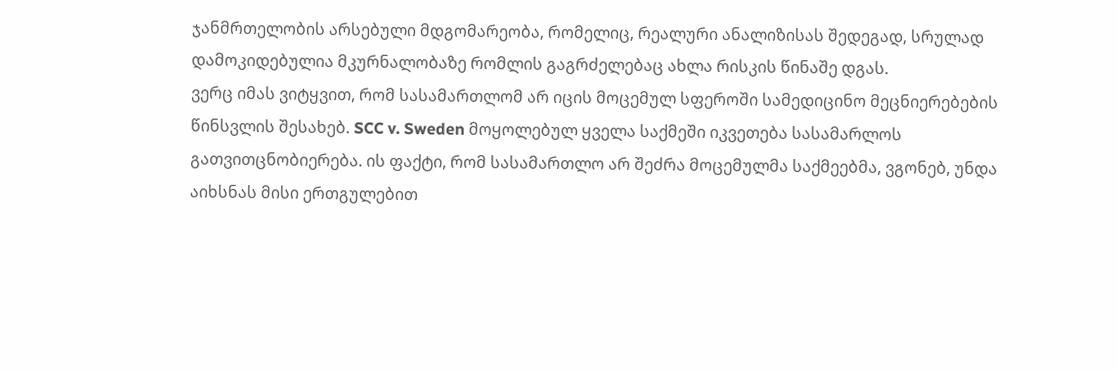ჯანმრთელობის არსებული მდგომარეობა, რომელიც, რეალური ანალიზისას შედეგად, სრულად დამოკიდებულია მკურნალობაზე რომლის გაგრძელებაც ახლა რისკის წინაშე დგას.
ვერც იმას ვიტყვით, რომ სასამართლომ არ იცის მოცემულ სფეროში სამედიცინო მეცნიერებების წინსვლის შესახებ. SCC v. Sweden მოყოლებულ ყველა საქმეში იკვეთება სასამარლოს გათვითცნობიერება. ის ფაქტი, რომ სასამართლო არ შეძრა მოცემულმა საქმეებმა, ვგონებ, უნდა აიხსნას მისი ერთგულებით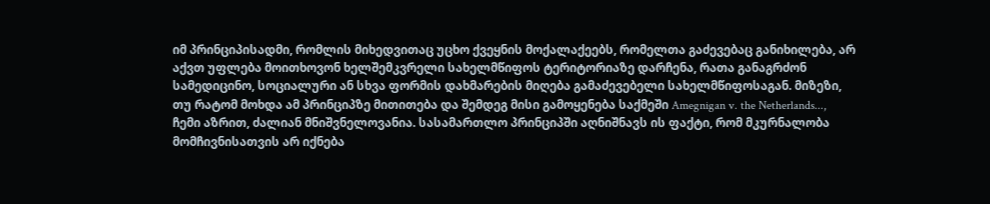იმ პრინციპისადმი, რომლის მიხედვითაც უცხო ქვეყნის მოქალაქეებს, რომელთა გაძევებაც განიხილება, არ აქვთ უფლება მოითხოვონ ხელშემკვრელი სახელმწიფოს ტერიტორიაზე დარჩენა, რათა განაგრძონ სამედიცინო, სოციალური ან სხვა ფორმის დახმარების მიღება გამაძევებელი სახელმწიფოსაგან. მიზეზი, თუ რატომ მოხდა ამ პრინციპზე მითითება და შემდეგ მისი გამოყენება საქმეში Amegnigan v. the Netherlands..., ჩემი აზრით, ძალიან მნიშვნელოვანია. სასამართლო პრინციპში აღნიშნავს ის ფაქტი, რომ მკურნალობა მომჩივნისათვის არ იქნება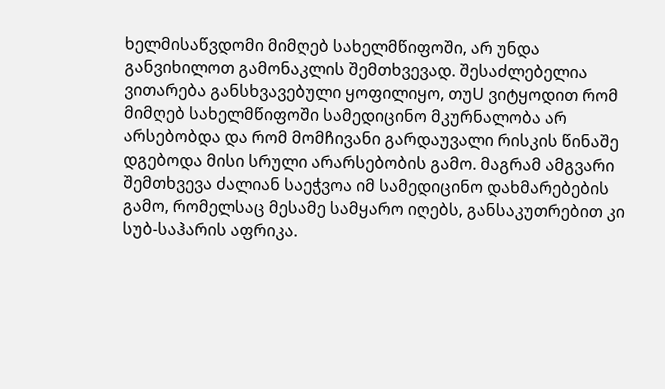ხელმისაწვდომი მიმღებ სახელმწიფოში, არ უნდა განვიხილოთ გამონაკლის შემთხვევად. შესაძლებელია ვითარება განსხვავებული ყოფილიყო, თუU ვიტყოდით რომ მიმღებ სახელმწიფოში სამედიცინო მკურნალობა არ არსებობდა და რომ მომჩივანი გარდაუვალი რისკის წინაშე დგებოდა მისი სრული არარსებობის გამო. მაგრამ ამგვარი შემთხვევა ძალიან საეჭვოა იმ სამედიცინო დახმარებების გამო, რომელსაც მესამე სამყარო იღებს, განსაკუთრებით კი სუბ-საჰარის აფრიკა.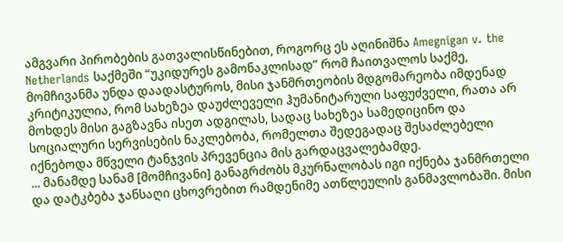ამგვარი პირობების გათვალისწინებით, როგორც ეს აღინიშნა Amegnigan v. the Netherlands საქმეში “უკიდურეს გამონაკლისად” რომ ჩაითვალოს საქმე, მომჩივანმა უნდა დაადასტუროს, მისი ჯანმრთეობის მდგომარეობა იმდენად კრიტიკულია, რომ სახეზეა დაუძლეველი ჰუმანიტარული საფუძველი, რათა არ მოხდეს მისი გაგზავნა ისეთ ადგილას, სადაც სახეზეა სამედიცინო და სოციალური სერვისების ნაკლებობა, რომელთა შედეგადაც შესაძლებელი იქნებოდა მწველი ტანჯვის პრევენცია მის გარდაცვალებამდე.
... მანამდე სანამ [მომჩივანი] განაგრძობს მკურნალობას იგი იქნება ჯანმრთელი და დატკბება ჯანსაღი ცხოვრებით რამდენიმე ათწლეულის განმავლობაში. მისი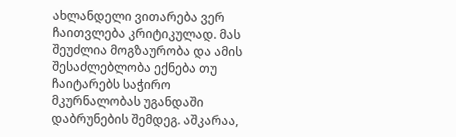ახლანდელი ვითარება ვერ ჩაითვლება კრიტიკულად. მას შეუძლია მოგზაურობა და ამის შესაძლებლობა ექნება თუ ჩაიტარებს საჭირო მკურნალობას უგანდაში დაბრუნების შემდეგ. აშკარაა,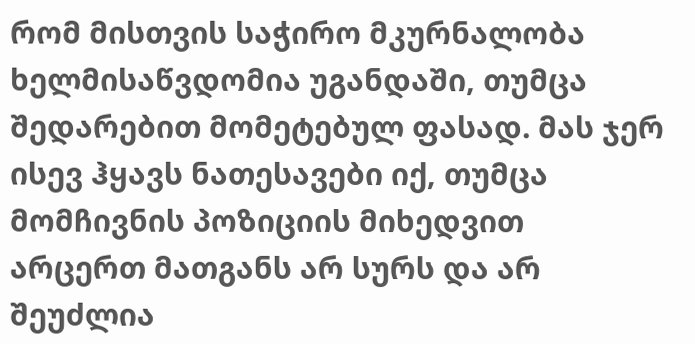რომ მისთვის საჭირო მკურნალობა ხელმისაწვდომია უგანდაში, თუმცა შედარებით მომეტებულ ფასად. მას ჯერ ისევ ჰყავს ნათესავები იქ, თუმცა მომჩივნის პოზიციის მიხედვით არცერთ მათგანს არ სურს და არ შეუძლია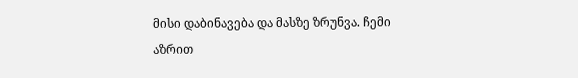მისი დაბინავება და მასზე ზრუნვა. ჩემი აზრით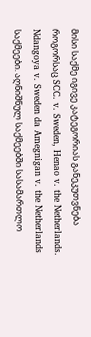მისი საქმე იგივე კატეგორიას განეკუთვნება როგორსაც SCC. v. Sweden, Henao v. the Netherlands. Ndangoya v. Sweden da Amegnigan v. the Netherlands საქმეები. აღნიშნულ საქმეებში სასამართლო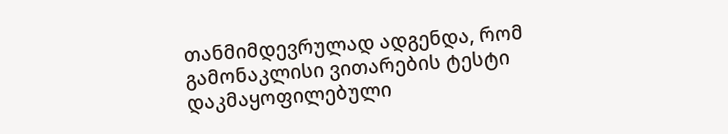თანმიმდევრულად ადგენდა, რომ გამონაკლისი ვითარების ტესტი დაკმაყოფილებული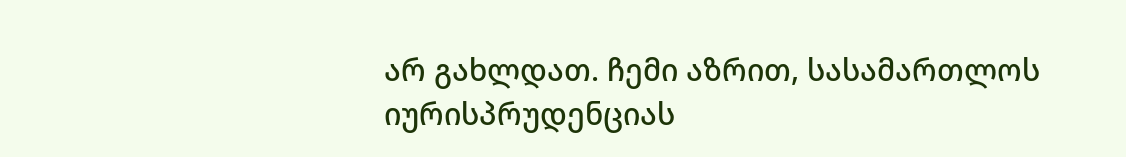არ გახლდათ. ჩემი აზრით, სასამართლოს იურისპრუდენციას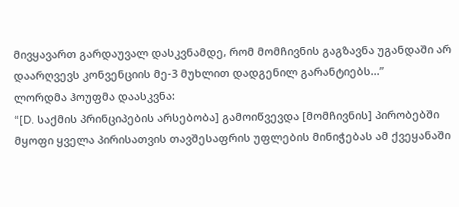მივყავართ გარდაუვალ დასკვნამდე, რომ მომჩივნის გაგზავნა უგანდაში არ დაარღვევს კონვენციის მე-3 მუხლით დადგენილ გარანტიებს...”
ლორდმა ჰოუფმა დაასკვნა:
“[D. საქმის პრინციპების არსებობა] გამოიწვევდა [მომჩივნის] პირობებში მყოფი ყველა პირისათვის თავშესაფრის უფლების მინიჭებას ამ ქვეყანაში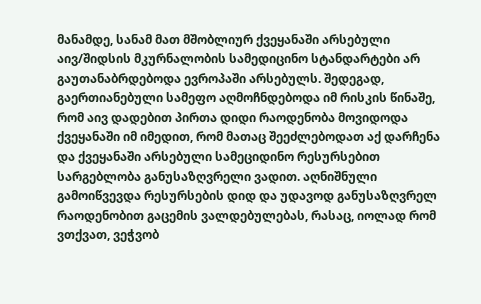მანამდე, სანამ მათ მშობლიურ ქვეყანაში არსებული აივ/შიდსის მკურნალობის სამედიცინო სტანდარტები არ გაუთანაბრდებოდა ევროპაში არსებულს. შედეგად, გაერთიანებული სამეფო აღმოჩნდებოდა იმ რისკის წინაშე, რომ აივ დადებით პირთა დიდი რაოდენობა მოვიდოდა ქვეყანაში იმ იმედით, რომ მათაც შეეძლებოდათ აქ დარჩენა და ქვეყანაში არსებული სამეციდინო რესურსებით სარგებლობა განუსაზღვრელი ვადით. აღნიშნული გამოიწვევდა რესურსების დიდ და უდავოდ განუსაზღვრელ რაოდენობით გაცემის ვალდებულებას, რასაც, იოლად რომ ვთქვათ, ვეჭვობ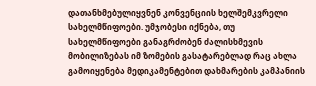დათანხმებულიყვნენ კონვენციის ხელშემკვრელი სახელმწიფოები. უმჯობესი იქნება, თუ სახელმწიფოები განაგრძობენ ძალისხმევის მობილიზებას იმ ზომების გასატარებლად რაც ახლა გამოიყენება მედიკამენტებით დახმარების კამპანიის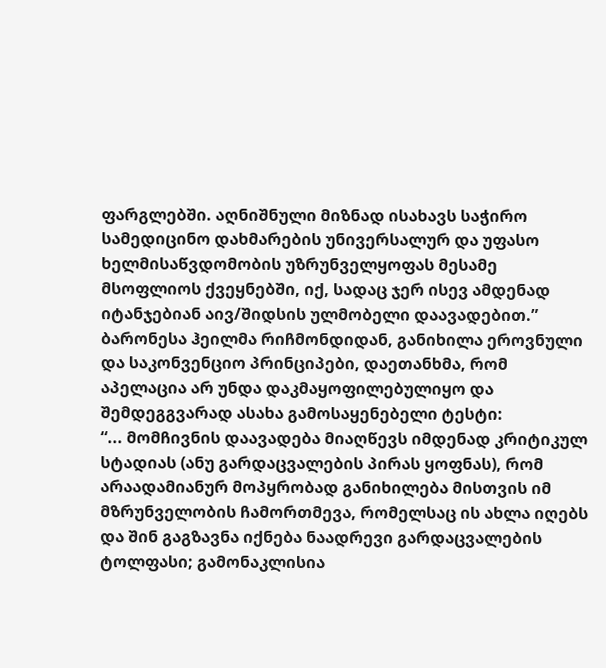ფარგლებში. აღნიშნული მიზნად ისახავს საჭირო სამედიცინო დახმარების უნივერსალურ და უფასო ხელმისაწვდომობის უზრუნველყოფას მესამე მსოფლიოს ქვეყნებში, იქ, სადაც ჯერ ისევ ამდენად იტანჯებიან აივ/შიდსის ულმობელი დაავადებით.”
ბარონესა ჰეილმა რიჩმონდიდან, განიხილა ეროვნული და საკონვენციო პრინციპები, დაეთანხმა, რომ აპელაცია არ უნდა დაკმაყოფილებულიყო და შემდეგგვარად ასახა გამოსაყენებელი ტესტი:
“... მომჩივნის დაავადება მიაღწევს იმდენად კრიტიკულ სტადიას (ანუ გარდაცვალების პირას ყოფნას), რომ არაადამიანურ მოპყრობად განიხილება მისთვის იმ მზრუნველობის ჩამორთმევა, რომელსაც ის ახლა იღებს და შინ გაგზავნა იქნება ნაადრევი გარდაცვალების ტოლფასი; გამონაკლისია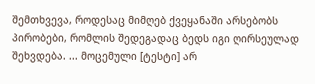შემთხვევა, როდესაც მიმღებ ქვეყანაში არსებობს პირობები, რომლის შედეგადაც ბედს იგი ღირსეულად შეხვდება. ... მოცემული [ტესტი] არ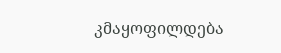კმაყოფილდება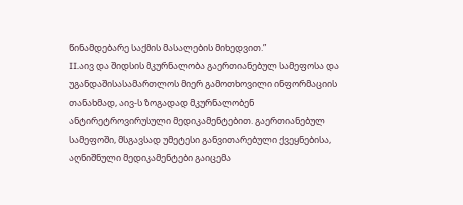წინამდებარე საქმის მასალების მიხედვით.”
II.აივ და შიდსის მკურნალობა გაერთიანებულ სამეფოსა და უგანდაშისასამართლოს მიერ გამოთხოვილი ინფორმაციის თანახმად, აივ-ს ზოგადად მკურნალობენ ანტირეტროვირუსული მედიკამენტებით. გაერთიანებულ სამეფოში, მსგავსად უმეტესი განვითარებული ქვეყნებისა, აღნიშნული მედიკამენტები გაიცემა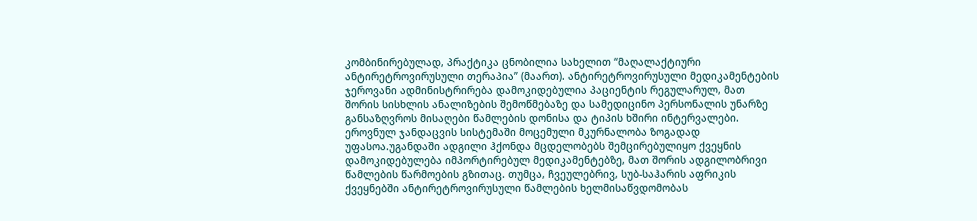კომბინირებულად, პრაქტიკა ცნობილია სახელით “მაღალაქტიური ანტირეტროვირუსული თერაპია” (მაართ). ანტირეტროვირუსული მედიკამენტების ჯეროვანი ადმინისტრირება დამოკიდებულია პაციენტის რეგულარულ, მათ შორის სისხლის ანალიზების შემოწმებაზე და სამედიცინო პერსონალის უნარზე განსაზღვროს მისაღები წამლების დონისა და ტიპის ხშირი ინტერვალები. ეროვნულ ჯანდაცვის სისტემაში მოცემული მკურნალობა ზოგადად უფასოა.უგანდაში ადგილი ჰქონდა მცდელობებს შემცირებულიყო ქვეყნის დამოკიდებულება იმპორტირებულ მედიკამენტებზე, მათ შორის ადგილობრივი წამლების წარმოების გზითაც. თუმცა, ჩვეულებრივ, სუბ-საჰარის აფრიკის ქვეყნებში ანტირეტროვირუსული წამლების ხელმისაწვდომობას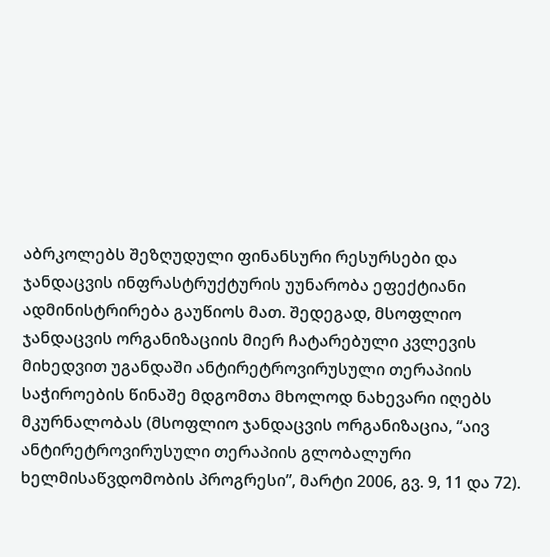აბრკოლებს შეზღუდული ფინანსური რესურსები და ჯანდაცვის ინფრასტრუქტურის უუნარობა ეფექტიანი ადმინისტრირება გაუწიოს მათ. შედეგად, მსოფლიო ჯანდაცვის ორგანიზაციის მიერ ჩატარებული კვლევის მიხედვით უგანდაში ანტირეტროვირუსული თერაპიის საჭიროების წინაშე მდგომთა მხოლოდ ნახევარი იღებს მკურნალობას (მსოფლიო ჯანდაცვის ორგანიზაცია, “აივ ანტირეტროვირუსული თერაპიის გლობალური ხელმისაწვდომობის პროგრესი”, მარტი 2006, გვ. 9, 11 და 72).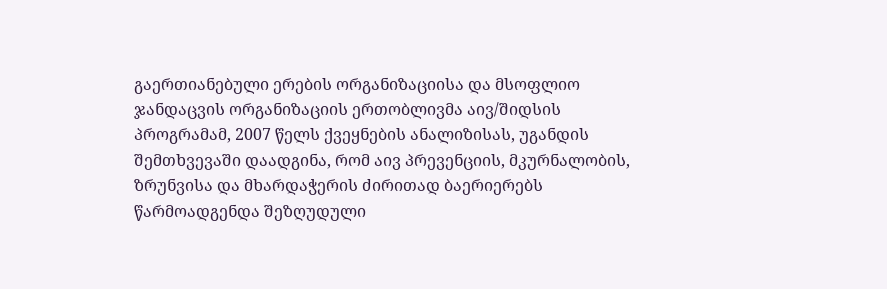გაერთიანებული ერების ორგანიზაციისა და მსოფლიო ჯანდაცვის ორგანიზაციის ერთობლივმა აივ/შიდსის პროგრამამ, 2007 წელს ქვეყნების ანალიზისას, უგანდის შემთხვევაში დაადგინა, რომ აივ პრევენციის, მკურნალობის, ზრუნვისა და მხარდაჭერის ძირითად ბაერიერებს წარმოადგენდა შეზღუდული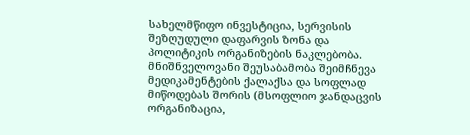სახელმწიფო ინვესტიცია, სერვისის შეზღუდული დაფარვის ზონა და პოლიტიკის ორგანიზების ნაკლებობა. მნიშნველოვანი შეუსაბამობა შეიმჩნევა მედიკამენტების ქალაქსა და სოფლად მიწოდებას შორის (მსოფლიო ჯანდაცვის ორგანიზაცია,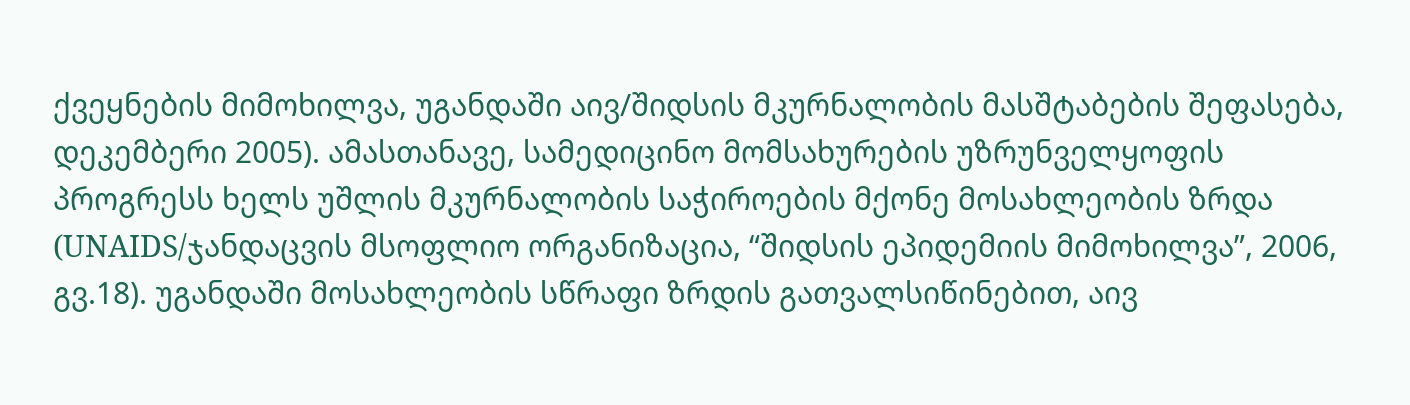ქვეყნების მიმოხილვა, უგანდაში აივ/შიდსის მკურნალობის მასშტაბების შეფასება, დეკემბერი 2005). ამასთანავე, სამედიცინო მომსახურების უზრუნველყოფის პროგრესს ხელს უშლის მკურნალობის საჭიროების მქონე მოსახლეობის ზრდა (UNAIDS/ჯანდაცვის მსოფლიო ორგანიზაცია, “შიდსის ეპიდემიის მიმოხილვა”, 2006, გვ.18). უგანდაში მოსახლეობის სწრაფი ზრდის გათვალსიწინებით, აივ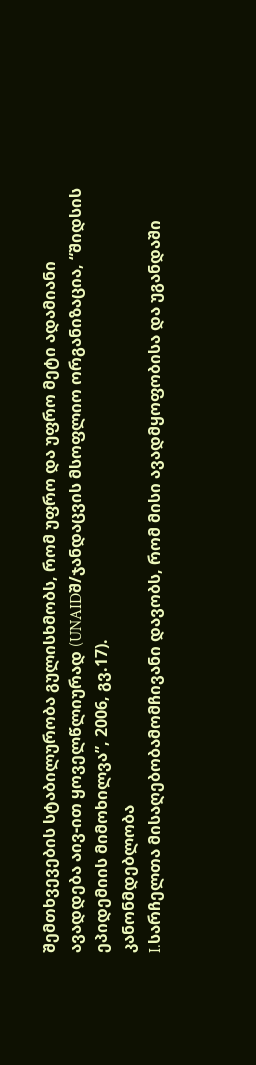შემთხვევების სტაბილურობა გულისხმობს, რომ უფრო და უფრო მეტი ადამიანი ავადდება აივ-ით ყოველწლიურად (UNAIDშ/ჯანდაცვის მსოფლიო ორგანიზაცია, “შიდსის ეპიდემიის მიმოხილვა”, 2006, გვ.17).
კანონმდებლობა
I.სარჩელთა მისაღებობამომჩივანი დავობს, რომ მისი ავადმყოფობისა და უგანდაში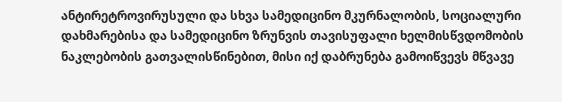ანტირეტროვირუსული და სხვა სამედიცინო მკურნალობის, სოციალური დახმარებისა და სამედიცინო ზრუნვის თავისუფალი ხელმისწვდომობის ნაკლებობის გათვალისწინებით, მისი იქ დაბრუნება გამოიწვევს მწვავე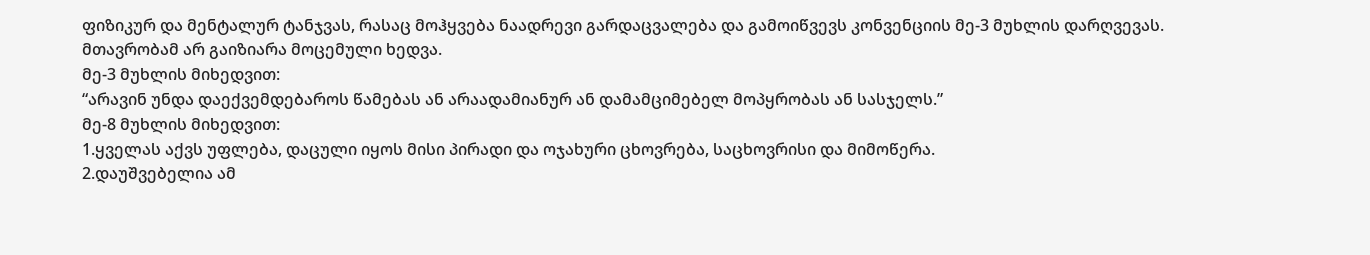ფიზიკურ და მენტალურ ტანჯვას, რასაც მოჰყვება ნაადრევი გარდაცვალება და გამოიწვევს კონვენციის მე-3 მუხლის დარღვევას. მთავრობამ არ გაიზიარა მოცემული ხედვა.
მე-3 მუხლის მიხედვით:
“არავინ უნდა დაექვემდებაროს წამებას ან არაადამიანურ ან დამამციმებელ მოპყრობას ან სასჯელს.”
მე-8 მუხლის მიხედვით:
1.ყველას აქვს უფლება, დაცული იყოს მისი პირადი და ოჯახური ცხოვრება, საცხოვრისი და მიმოწერა.
2.დაუშვებელია ამ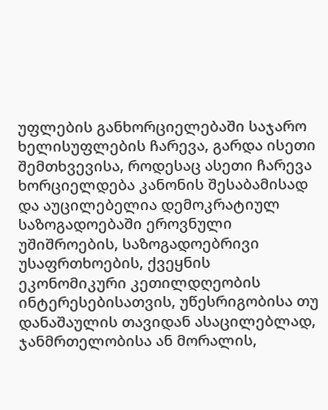უფლების განხორციელებაში საჯარო ხელისუფლების ჩარევა, გარდა ისეთი შემთხვევისა, როდესაც ასეთი ჩარევა ხორციელდება კანონის შესაბამისად და აუცილებელია დემოკრატიულ საზოგადოებაში ეროვნული უშიშროების, საზოგადოებრივი უსაფრთხოების, ქვეყნის ეკონომიკური კეთილდღეობის ინტერესებისათვის, უწესრიგობისა თუ დანაშაულის თავიდან ასაცილებლად, ჯანმრთელობისა ან მორალის,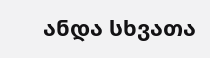ანდა სხვათა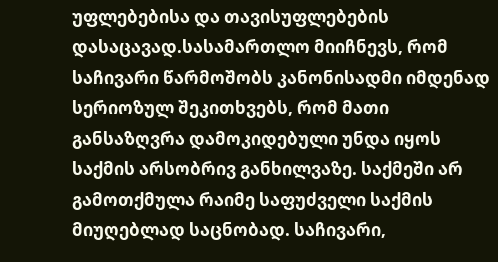უფლებებისა და თავისუფლებების დასაცავად.სასამართლო მიიჩნევს, რომ საჩივარი წარმოშობს კანონისადმი იმდენად სერიოზულ შეკითხვებს, რომ მათი განსაზღვრა დამოკიდებული უნდა იყოს საქმის არსობრივ განხილვაზე. საქმეში არ გამოთქმულა რაიმე საფუძველი საქმის მიუღებლად საცნობად. საჩივარი,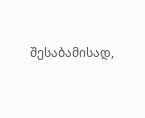შესაბამისად,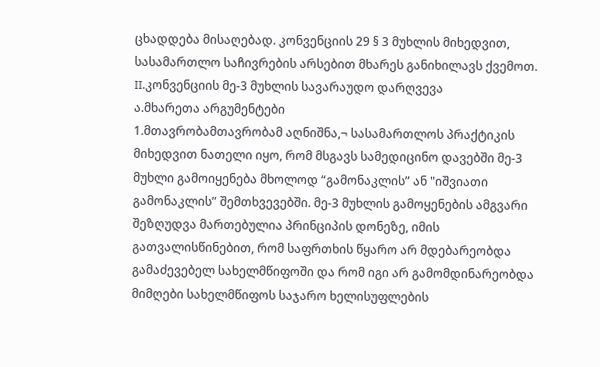ცხადდება მისაღებად. კონვენციის 29 § 3 მუხლის მიხედვით, სასამართლო საჩივრების არსებით მხარეს განიხილავს ქვემოთ.
II.კონვენციის მე-3 მუხლის სავარაუდო დარღვევა
ა.მხარეთა არგუმენტები
1.მთავრობამთავრობამ აღნიშნა,¬ სასამართლოს პრაქტიკის მიხედვით ნათელი იყო, რომ მსგავს სამედიცინო დავებში მე-3 მუხლი გამოიყენება მხოლოდ “გამონაკლის” ან "იშვიათი გამონაკლის” შემთხვევებში. მე-3 მუხლის გამოყენების ამგვარი შეზღუდვა მართებულია პრინციპის დონეზე, იმის გათვალისწინებით, რომ საფრთხის წყარო არ მდებარეობდა გამაძევებელ სახელმწიფოში და რომ იგი არ გამომდინარეობდა მიმღები სახელმწიფოს საჯარო ხელისუფლების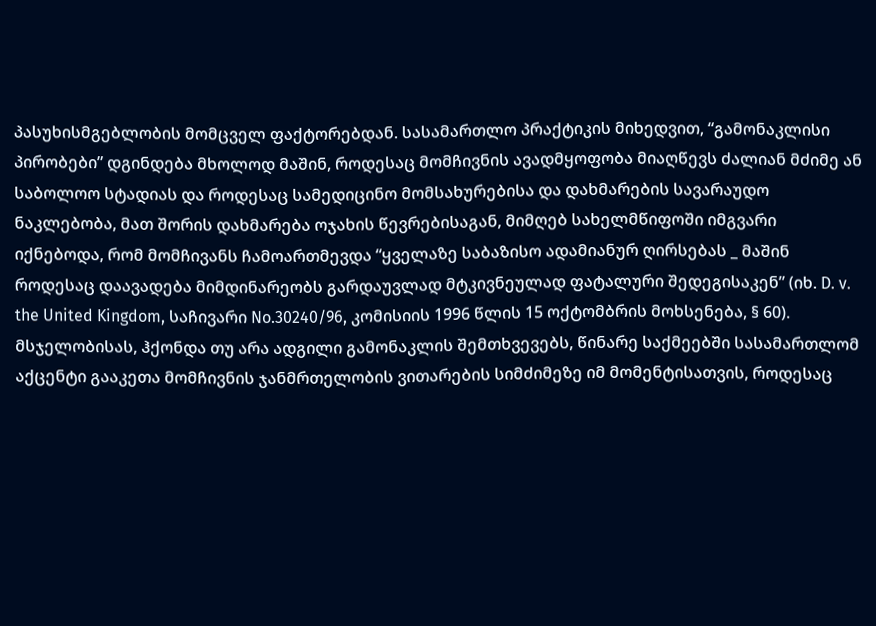პასუხისმგებლობის მომცველ ფაქტორებდან. სასამართლო პრაქტიკის მიხედვით, “გამონაკლისი პირობები” დგინდება მხოლოდ მაშინ, როდესაც მომჩივნის ავადმყოფობა მიაღწევს ძალიან მძიმე ან საბოლოო სტადიას და როდესაც სამედიცინო მომსახურებისა და დახმარების სავარაუდო ნაკლებობა, მათ შორის დახმარება ოჯახის წევრებისაგან, მიმღებ სახელმწიფოში იმგვარი იქნებოდა, რომ მომჩივანს ჩამოართმევდა “ყველაზე საბაზისო ადამიანურ ღირსებას _ მაშინ როდესაც დაავადება მიმდინარეობს გარდაუვლად მტკივნეულად ფატალური შედეგისაკენ” (იხ. D. v. the United Kingdom, საჩივარი No.30240/96, კომისიის 1996 წლის 15 ოქტომბრის მოხსენება, § 60). მსჯელობისას, ჰქონდა თუ არა ადგილი გამონაკლის შემთხვევებს, წინარე საქმეებში სასამართლომ აქცენტი გააკეთა მომჩივნის ჯანმრთელობის ვითარების სიმძიმეზე იმ მომენტისათვის, როდესაც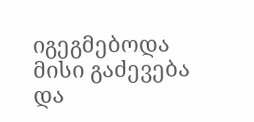იგეგმებოდა მისი გაძევება და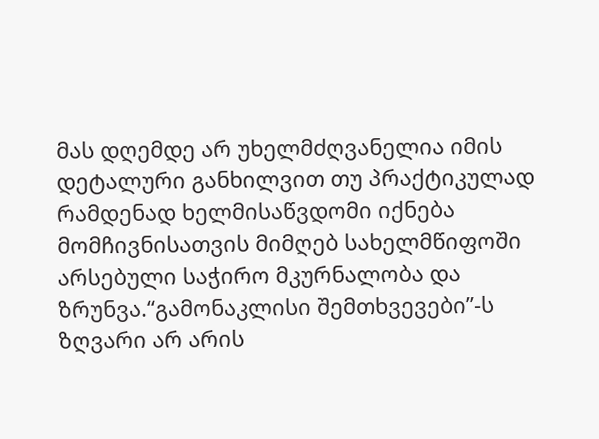მას დღემდე არ უხელმძღვანელია იმის დეტალური განხილვით თუ პრაქტიკულად რამდენად ხელმისაწვდომი იქნება მომჩივნისათვის მიმღებ სახელმწიფოში არსებული საჭირო მკურნალობა და ზრუნვა.“გამონაკლისი შემთხვევები”-ს ზღვარი არ არის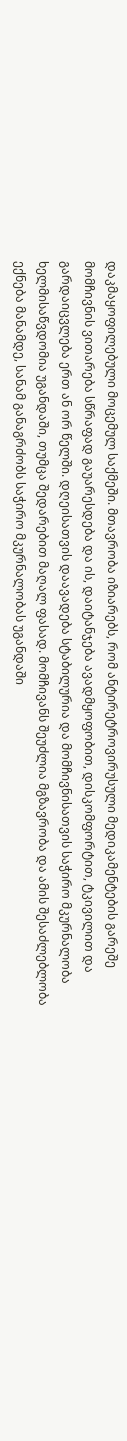დაკმაყოფილებული მოცემულ საქმეში. მთავრობა იზიარებს, რომ ანტირეტროვირუსული მედიკამენტების გარეშე მომჩივნის ვითარება სწრაფად გაუარესდება და ის, დაიტანჯება ავადმყოფობით, დისკომფორტით, ტკივილით და გარდაიცვლება ერთ ან ორ წელში. დღეისათვის დაავადება სტაბილურია და მომჩივნისათვის საჭირო მკურნალობა ხელმისაწვდომია უგანდაში, თუმცა შედარებით მაღალ ფასად. მომჩივანს შეუძლია მგზავრობა და ამის შესაძლებლობა ექნება მანამდე, სანამ განაგრძობს საჭირო მკურნალობას უგანდაში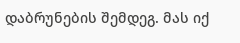დაბრუნების შემდეგ. მას იქ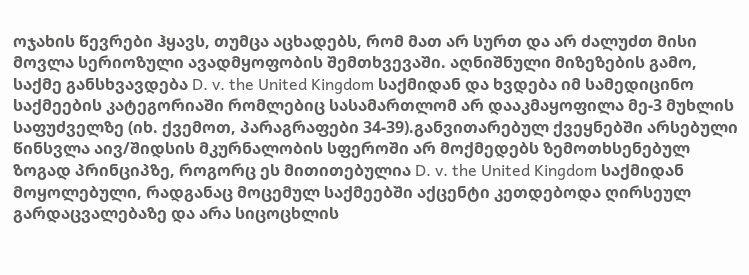ოჯახის წევრები ჰყავს, თუმცა აცხადებს, რომ მათ არ სურთ და არ ძალუძთ მისი მოვლა სერიოზული ავადმყოფობის შემთხვევაში. აღნიშნული მიზეზების გამო, საქმე განსხვავდება D. v. the United Kingdom საქმიდან და ხვდება იმ სამედიცინო საქმეების კატეგორიაში რომლებიც სასამართლომ არ დააკმაყოფილა მე-3 მუხლის საფუძველზე (იხ. ქვემოთ, პარაგრაფები 34-39).განვითარებულ ქვეყნებში არსებული წინსვლა აივ/შიდსის მკურნალობის სფეროში არ მოქმედებს ზემოთხსენებულ ზოგად პრინციპზე, როგორც ეს მითითებულია D. v. the United Kingdom საქმიდან მოყოლებული, რადგანაც მოცემულ საქმეებში აქცენტი კეთდებოდა ღირსეულ გარდაცვალებაზე და არა სიცოცხლის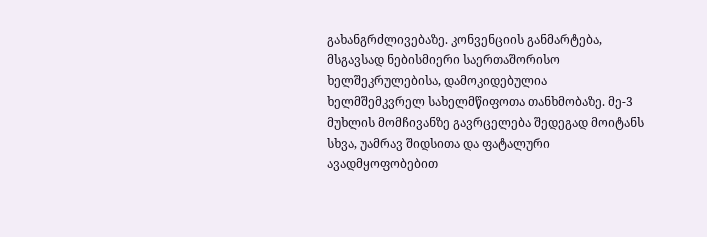გახანგრძლივებაზე. კონვენციის განმარტება, მსგავსად ნებისმიერი საერთაშორისო ხელშეკრულებისა, დამოკიდებულია ხელმშემკვრელ სახელმწიფოთა თანხმობაზე. მე-3 მუხლის მომჩივანზე გავრცელება შედეგად მოიტანს სხვა, უამრავ შიდსითა და ფატალური ავადმყოფობებით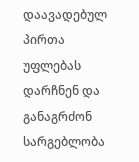დაავადებულ პირთა უფლებას დარჩნენ და განაგრძონ სარგებლობა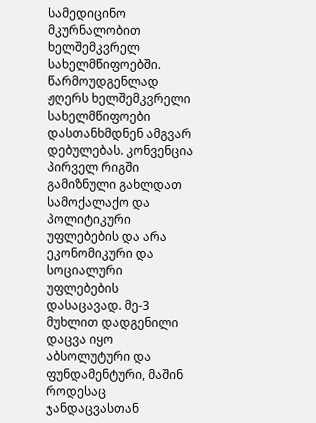სამედიცინო მკურნალობით ხელშემკვრელ სახელმწიფოებში. წარმოუდგენლად ჟღერს ხელშემკვრელი სახელმწიფოები დასთანხმდნენ ამგვარ დებულებას. კონვენცია პირველ რიგში გამიზნული გახლდათ სამოქალაქო და პოლიტიკური უფლებების და არა ეკონომიკური და სოციალური უფლებების დასაცავად. მე-3 მუხლით დადგენილი დაცვა იყო აბსოლუტური და ფუნდამენტური, მაშინ როდესაც ჯანდაცვასთან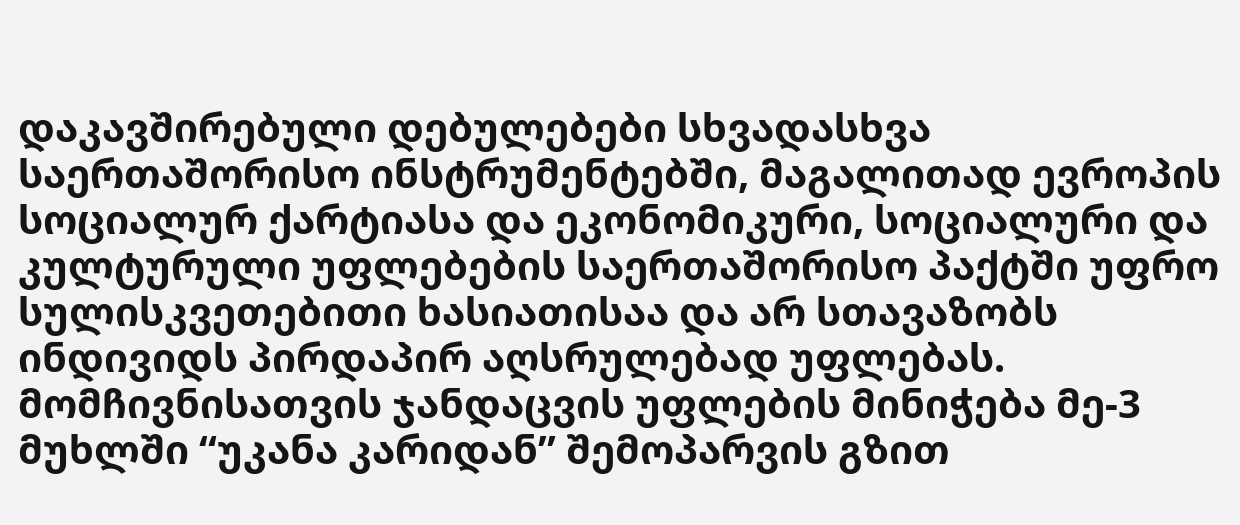დაკავშირებული დებულებები სხვადასხვა საერთაშორისო ინსტრუმენტებში, მაგალითად ევროპის სოციალურ ქარტიასა და ეკონომიკური, სოციალური და კულტურული უფლებების საერთაშორისო პაქტში უფრო სულისკვეთებითი ხასიათისაა და არ სთავაზობს ინდივიდს პირდაპირ აღსრულებად უფლებას. მომჩივნისათვის ჯანდაცვის უფლების მინიჭება მე-3 მუხლში “უკანა კარიდან” შემოპარვის გზით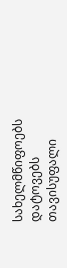სახელმწიფოებს დატოვებს თავისუფალი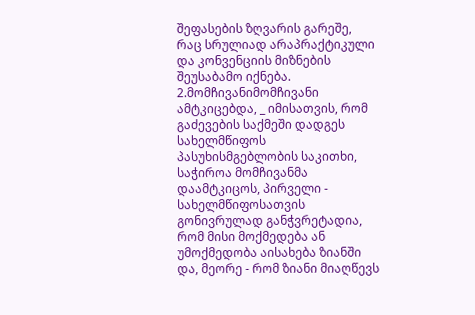შეფასების ზღვარის გარეშე, რაც სრულიად არაპრაქტიკული და კონვენციის მიზნების შეუსაბამო იქნება.
2.მომჩივანიმომჩივანი ამტკიცებდა, _ იმისათვის, რომ გაძევების საქმეში დადგეს სახელმწიფოს პასუხისმგებლობის საკითხი, საჭიროა მომჩივანმა დაამტკიცოს, პირველი - სახელმწიფოსათვის გონივრულად განჭვრეტადია, რომ მისი მოქმედება ან უმოქმედობა აისახება ზიანში და, მეორე - რომ ზიანი მიაღწევს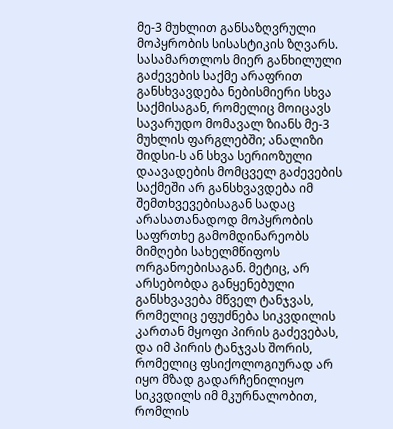მე-3 მუხლით განსაზღვრული მოპყრობის სისასტიკის ზღვარს. სასამართლოს მიერ განხილული გაძევების საქმე არაფრით განსხვავდება ნებისმიერი სხვა საქმისაგან, რომელიც მოიცავს სავარუდო მომავალ ზიანს მე-3 მუხლის ფარგლებში; ანალიზი შიდსი-ს ან სხვა სერიოზული დაავადების მომცველ გაძევების საქმეში არ განსხვავდება იმ შემთხვევებისაგან სადაც არასათანადოდ მოპყრობის საფრთხე გამომდინარეობს მიმღები სახელმწიფოს ორგანოებისაგან. მეტიც, არ არსებობდა განყენებული განსხვავება მწველ ტანჯვას, რომელიც ეფუძნება სიკვდილის კართან მყოფი პირის გაძევებას, და იმ პირის ტანჯვას შორის, რომელიც ფსიქოლოგიურად არ იყო მზად გადარჩენილიყო სიკვდილს იმ მკურნალობით, რომლის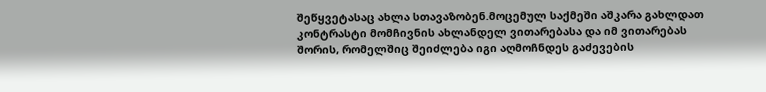შეწყვეტასაც ახლა სთავაზობენ.მოცემულ საქმეში აშკარა გახლდათ კონტრასტი მომჩივნის ახლანდელ ვითარებასა და იმ ვითარებას შორის, რომელშიც შეიძლება იგი აღმოჩნდეს გაძევების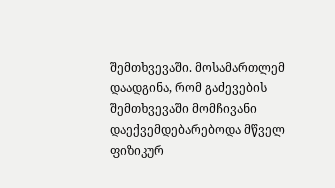შემთხვევაში. მოსამართლემ დაადგინა, რომ გაძევების შემთხვევაში მომჩივანი დაექვემდებარებოდა მწველ ფიზიკურ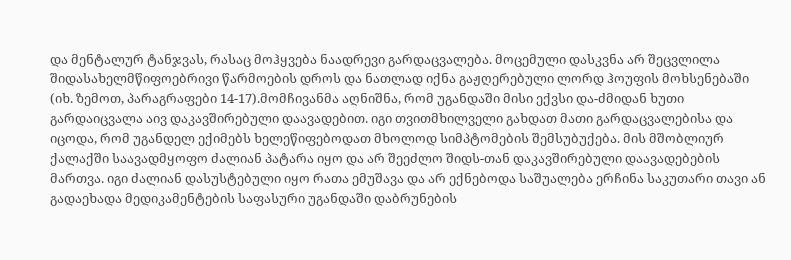და მენტალურ ტანჯვას, რასაც მოჰყვება ნაადრევი გარდაცვალება. მოცემული დასკვნა არ შეცვლილა შიდასახელმწიფოებრივი წარმოების დროს და ნათლად იქნა გაჟღერებული ლორდ ჰოუფის მოხსენებაში (იხ. ზემოთ, პარაგრაფები 14-17).მომჩივანმა აღნიშნა, რომ უგანდაში მისი ექვსი და-ძმიდან ხუთი გარდაიცვალა აივ დაკავშირებული დაავადებით. იგი თვითმხილველი გახდათ მათი გარდაცვალებისა და იცოდა, რომ უგანდელ ექიმებს ხელეწიფებოდათ მხოლოდ სიმპტომების შემსუბუქება. მის მშობლიურ ქალაქში საავადმყოფო ძალიან პატარა იყო და არ შეეძლო შიდს-თან დაკავშირებული დაავადებების მართვა. იგი ძალიან დასუსტებული იყო რათა ემუშავა და არ ექნებოდა საშუალება ერჩინა საკუთარი თავი ან გადაეხადა მედიკამენტების საფასური უგანდაში დაბრუნების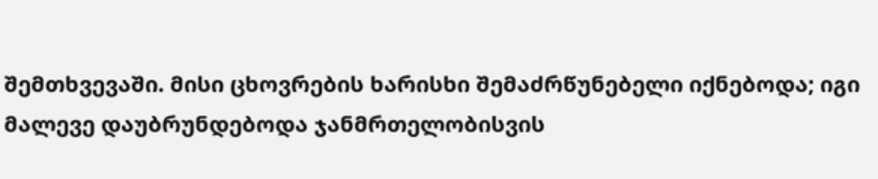შემთხვევაში. მისი ცხოვრების ხარისხი შემაძრწუნებელი იქნებოდა; იგი მალევე დაუბრუნდებოდა ჯანმრთელობისვის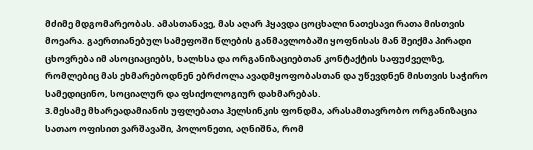მძიმე მდგომარეობას. ამასთანავე, მას აღარ ჰყავდა ცოცხალი ნათესავი რათა მისთვის მოეარა. გაერთიანებულ სამეფოში წლების განმავლობაში ყოფნისას მან შეიქმა პირადი ცხოვრება იმ ასოციაციებს, ხალხსა და ორგანიზაციებთან კონტაქტის საფუძველზე, რომლებიც მას ეხმარებოდნენ ებრძოლა ავადმყოფობასთან და უწევდნენ მისთვის საჭირო სამედიცინო, სოციალურ და ფსიქოლოგიურ დახმარებას.
3.მესამე მხარეადამიანის უფლებათა ჰელსინკის ფონდმა, არასამთავრობო ორგანიზაცია სათაო ოფისით ვარშავაში, პოლონეთი, აღნიშნა, რომ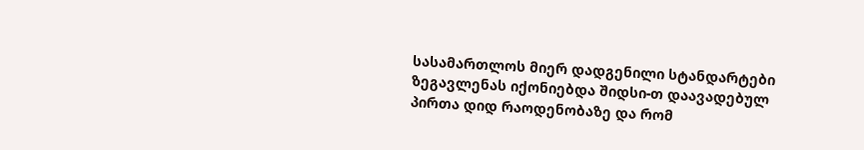სასამართლოს მიერ დადგენილი სტანდარტები ზეგავლენას იქონიებდა შიდსი-თ დაავადებულ პირთა დიდ რაოდენობაზე და რომ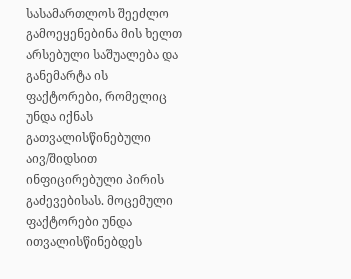სასამართლოს შეეძლო გამოეყენებინა მის ხელთ არსებული საშუალება და განემარტა ის ფაქტორები, რომელიც უნდა იქნას გათვალისწინებული აივ/შიდსით ინფიცირებული პირის გაძევებისას. მოცემული ფაქტორები უნდა ითვალისწინებდეს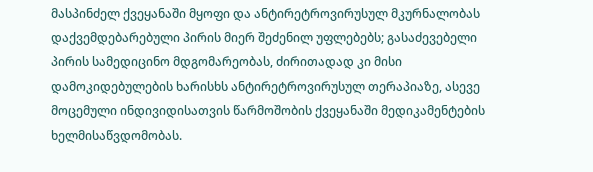მასპინძელ ქვეყანაში მყოფი და ანტირეტროვირუსულ მკურნალობას დაქვემდებარებული პირის მიერ შეძენილ უფლებებს; გასაძევებელი პირის სამედიცინო მდგომარეობას, ძირითადად კი მისი დამოკიდებულების ხარისხს ანტირეტროვირუსულ თერაპიაზე, ასევე მოცემული ინდივიდისათვის წარმოშობის ქვეყანაში მედიკამენტების ხელმისაწვდომობას.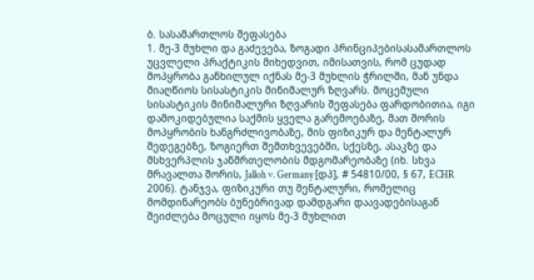ბ. სასამართლოს შეფასება
1. მე-3 მუხლი და გაძევება, ზოგადი პრინციპებისასამართლოს უცვლელი პრაქტიკის მიხედვით, იმისათვის, რომ ცუდად მოპყრობა განხილულ იქნას მე-3 მუხლის ჭრილში, მან უნდა მიაღწიოს სისასტიკის მინიმალურ ზღვარს. მოცემული სისასტიკის მინიმალური ზღვარის შეფასება ფარდობითია, იგი დამოკიდებულია საქმის ყველა გარემოებაზე, მათ შორის მოპყრობის ხანგრძლივობაზე, მის ფიზიკურ და მენტალურ შედეგებზე, ზოგიერთ შემთხვევებში, სქესზე, ასაკზე და მსხვერპლის ჯანმრთელობის მდგომარეობაზე (იხ. სხვა მრავალთა შორის, Jalloh v. Germany [დპ], # 54810/00, § 67, ECHR 2006). ტანჯვა, ფიზიკური თუ მენტალური, რომელიც მომდინარეობს ბუნებრივად დამდგარი დაავადებისაგან შეიძლება მოცული იყოს მე-3 მუხლით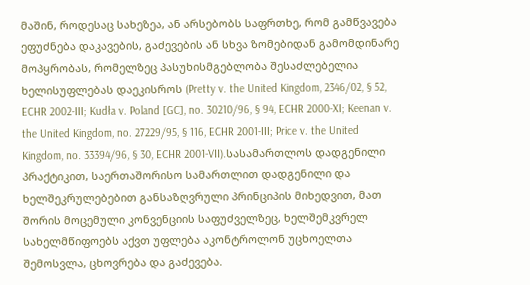მაშინ, როდესაც სახეზეა, ან არსებობს საფრთხე, რომ გამწვავება ეფუძნება დაკავების, გაძევების ან სხვა ზომებიდან გამომდინარე მოპყრობას, რომელზეც პასუხისმგებლობა შესაძლებელია ხელისუფლებას დაეკისროს (Pretty v. the United Kingdom, 2346/02, § 52, ECHR 2002-III; Kudła v. Poland [GC], no. 30210/96, § 94, ECHR 2000-XI; Keenan v. the United Kingdom, no. 27229/95, § 116, ECHR 2001-III; Price v. the United Kingdom, no. 33394/96, § 30, ECHR 2001-VII).სასამართლოს დადგენილი პრაქტიკით, საერთაშორისო სამართლით დადგენილი და ხელშეკრულებებით განსაზღვრული პრინციპის მიხედვით, მათ შორის მოცემული კონვენციის საფუძველზეც, ხელშემკვრელ სახელმწიფოებს აქვთ უფლება აკონტროლონ უცხოელთა შემოსვლა, ცხოვრება და გაძევება.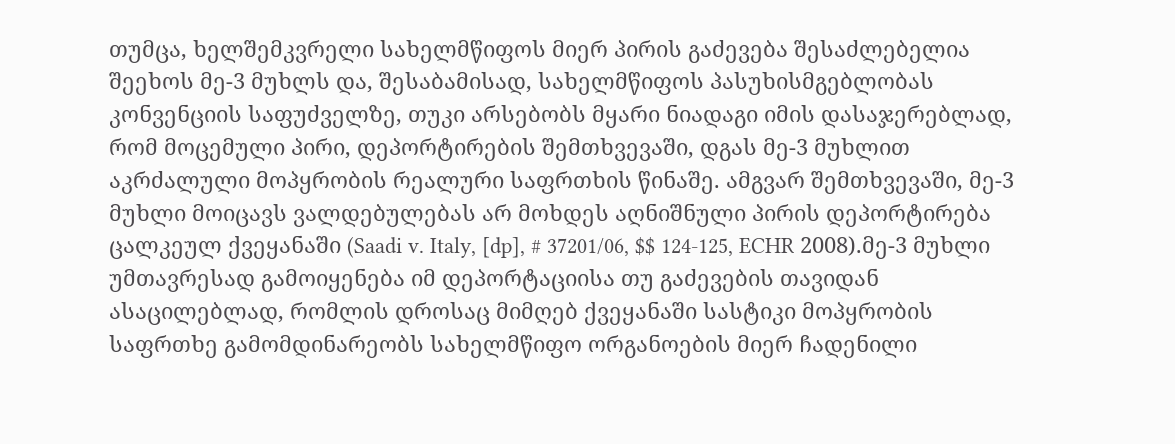თუმცა, ხელშემკვრელი სახელმწიფოს მიერ პირის გაძევება შესაძლებელია შეეხოს მე-3 მუხლს და, შესაბამისად, სახელმწიფოს პასუხისმგებლობას კონვენციის საფუძველზე, თუკი არსებობს მყარი ნიადაგი იმის დასაჯერებლად, რომ მოცემული პირი, დეპორტირების შემთხვევაში, დგას მე-3 მუხლით აკრძალული მოპყრობის რეალური საფრთხის წინაშე. ამგვარ შემთხვევაში, მე-3 მუხლი მოიცავს ვალდებულებას არ მოხდეს აღნიშნული პირის დეპორტირება ცალკეულ ქვეყანაში (Saadi v. Italy, [dp], # 37201/06, $$ 124-125, ECHR 2008).მე-3 მუხლი უმთავრესად გამოიყენება იმ დეპორტაციისა თუ გაძევების თავიდან ასაცილებლად, რომლის დროსაც მიმღებ ქვეყანაში სასტიკი მოპყრობის საფრთხე გამომდინარეობს სახელმწიფო ორგანოების მიერ ჩადენილი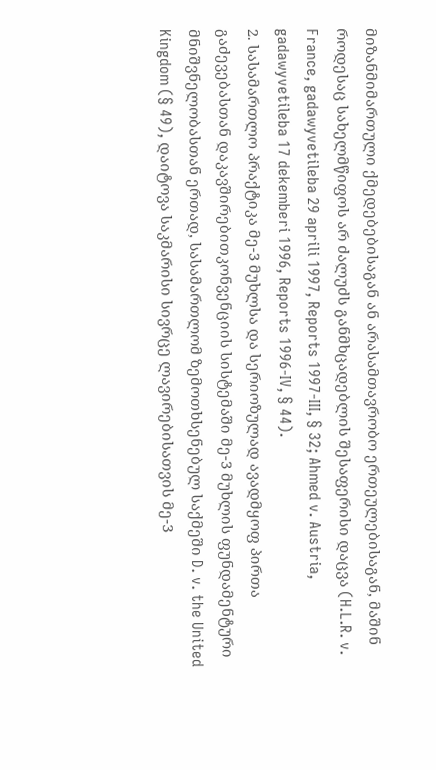მიზანმიმართული ქმედებებისაგან ან არასამთავრობო ერთეულებისაგან, მაშინ როდესაც სახელმწიფოს არ ძალუძს განმხცადებლის შესაფერისი დაცვა (H.L.R. v. France, gadawyvetileba 29 aprili 1997, Reports 1997-III, § 32; Ahmed v. Austria, gadawyvetileba 17 dekemberi 1996, Reports 1996-IV, § 44).
2. სასამართლო პრაქტიკა მე-3 მუხლსა და სერიოზულად ავადმყოფ პირთა გაძევებასთან დაკავშირებითკონვენციის სისტემაში მე-3 მუხლის ფუნდამენტური მნიშვნელობასთან ერთად, სასამართლომ ზემოთხსენებულ საქმეში D. v. the United Kingdom (§ 49), დაიტოვა საკმარისი სივრცე ლავირებისათვის მე-3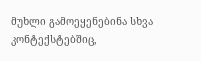მუხლი გამოეყენებინა სხვა კონტექსტებშიც,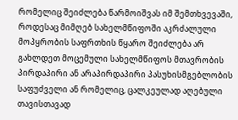რომელიც შეიძლება წარმოიშვას იმ შემთხვევაში, როდესაც მიმღებ სახელმწიფოში აკრძალული მოპყრობის საფრთხის წყარო შეიძლება არ გახლდეთ მოცემული სახელმწიფოს მთავრობის პირდაპირი ან არაპირდაპირი პასუხისმგებლობის საფუძველი ან რომელიც, ცალკეულად აღებული თავისთავად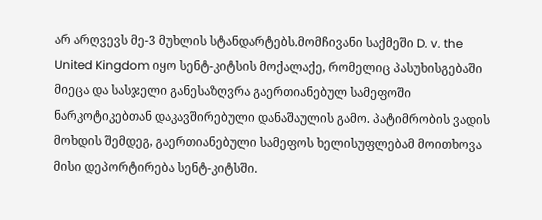არ არღვევს მე-3 მუხლის სტანდარტებს.მომჩივანი საქმეში D. v. the United Kingdom იყო სენტ-კიტსის მოქალაქე, რომელიც პასუხისგებაში მიეცა და სასჯელი განესაზღვრა გაერთიანებულ სამეფოში ნარკოტიკებთან დაკავშირებული დანაშაულის გამო. პატიმრობის ვადის მოხდის შემდეგ, გაერთიანებული სამეფოს ხელისუფლებამ მოითხოვა მისი დეპორტირება სენტ-კიტსში.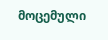მოცემული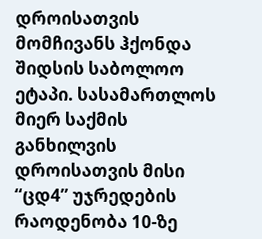დროისათვის მომჩივანს ჰქონდა შიდსის საბოლოო ეტაპი. სასამართლოს მიერ საქმის განხილვის დროისათვის მისი “ცდ4” უჯრედების რაოდენობა 10-ზე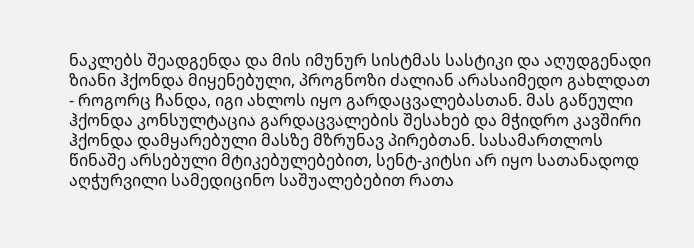ნაკლებს შეადგენდა და მის იმუნურ სისტმას სასტიკი და აღუდგენადი ზიანი ჰქონდა მიყენებული, პროგნოზი ძალიან არასაიმედო გახლდათ - როგორც ჩანდა, იგი ახლოს იყო გარდაცვალებასთან. მას გაწეული ჰქონდა კონსულტაცია გარდაცვალების შესახებ და მჭიდრო კავშირი ჰქონდა დამყარებული მასზე მზრუნავ პირებთან. სასამართლოს წინაშე არსებული მტიკებულებებით, სენტ-კიტსი არ იყო სათანადოდ აღჭურვილი სამედიცინო საშუალებებით რათა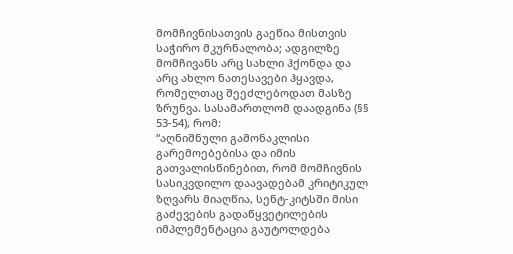მომჩივნისათვის გაეწია მისთვის საჭირო მკურნალობა; ადგილზე მომჩივანს არც სახლი ჰქონდა და არც ახლო ნათესავები ჰყავდა, რომელთაც შეეძლებოდათ მასზე ზრუნვა. სასამართლომ დაადგინა (§§ 53-54), რომ:
“აღნიშნული გამონაკლისი გარემოებებისა და იმის გათვალისწინებით, რომ მომჩივნის სასიკვდილო დაავადებამ კრიტიკულ ზღვარს მიაღწია, სენტ-კიტსში მისი გაძევების გადაწყვეტილების იმპლემენტაცია გაუტოლდება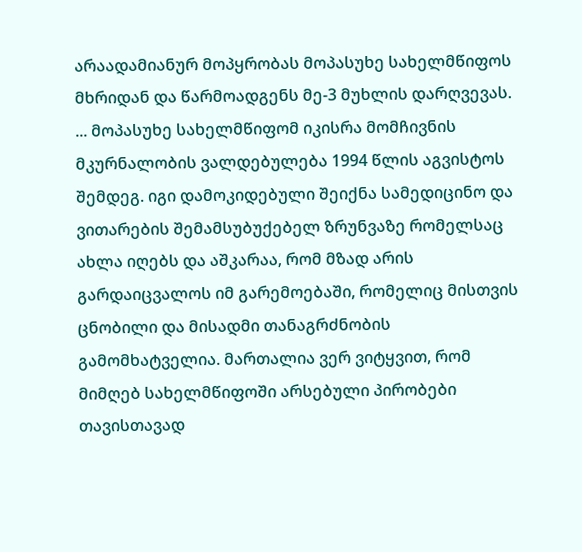არაადამიანურ მოპყრობას მოპასუხე სახელმწიფოს მხრიდან და წარმოადგენს მე-3 მუხლის დარღვევას.
... მოპასუხე სახელმწიფომ იკისრა მომჩივნის მკურნალობის ვალდებულება 1994 წლის აგვისტოს შემდეგ. იგი დამოკიდებული შეიქნა სამედიცინო და ვითარების შემამსუბუქებელ ზრუნვაზე რომელსაც ახლა იღებს და აშკარაა, რომ მზად არის გარდაიცვალოს იმ გარემოებაში, რომელიც მისთვის ცნობილი და მისადმი თანაგრძნობის გამომხატველია. მართალია ვერ ვიტყვით, რომ მიმღებ სახელმწიფოში არსებული პირობები თავისთავად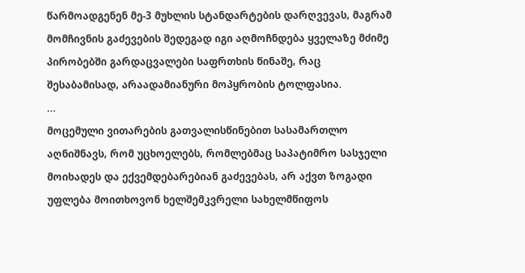წარმოადგენენ მე-3 მუხლის სტანდარტების დარღვევას, მაგრამ მომჩივნის გაძევების შედეგად იგი აღმოჩნდება ყველაზე მძიმე პირობებში გარდაცვალები საფრთხის წინაშე, რაც შესაბამისად, არაადამიანური მოპყრობის ტოლფასია.
...
მოცემული ვითარების გათვალისწინებით სასამართლო აღნიშნავს, რომ უცხოელებს, რომლებმაც საპატიმრო სასჯელი მოიხადეს და ექვემდებარებიან გაძევებას, არ აქვთ ზოგადი უფლება მოითხოვონ ხელშემკვრელი სახელმწიფოს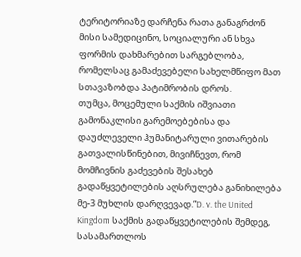ტერიტორიაზე დარჩენა რათა განაგრძონ მისი სამედიცინო, სოციალური ან სხვა ფორმის დახმარებით სარგებლობა, რომელსაც გამაძევებელი სახელმწიფო მათ სთავაზობდა პატიმრობის დროს.
თუმცა, მოცემული საქმის იშვიათი გამონაკლისი გარემოებებისა და დაუძლეველი ჰუმანიტარული ვითარების გათვალისწინებით, მივიჩნევთ, რომ მომჩივნის გაძევების შესახებ გადაწყვეტილების აღსრულება განიხილება მე-3 მუხლის დარღვევად.”D. v. the United Kingdom საქმის გადაწყვეტილების შემდეგ, სასამართლოს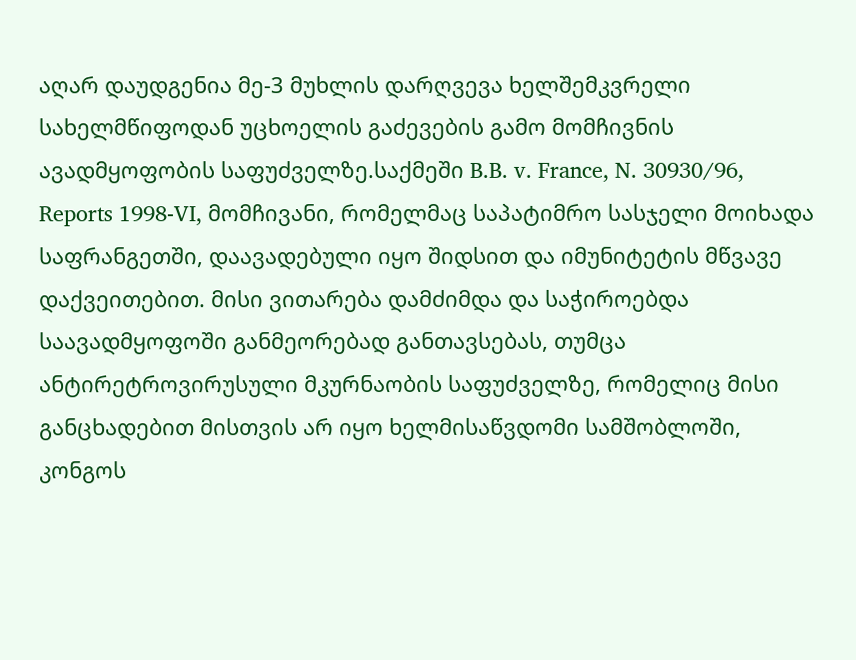აღარ დაუდგენია მე-3 მუხლის დარღვევა ხელშემკვრელი სახელმწიფოდან უცხოელის გაძევების გამო მომჩივნის ავადმყოფობის საფუძველზე.საქმეში B.B. v. France, N. 30930/96, Reports 1998-VI, მომჩივანი, რომელმაც საპატიმრო სასჯელი მოიხადა საფრანგეთში, დაავადებული იყო შიდსით და იმუნიტეტის მწვავე დაქვეითებით. მისი ვითარება დამძიმდა და საჭიროებდა საავადმყოფოში განმეორებად განთავსებას, თუმცა ანტირეტროვირუსული მკურნაობის საფუძველზე, რომელიც მისი განცხადებით მისთვის არ იყო ხელმისაწვდომი სამშობლოში, კონგოს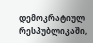დემოკრატიულ რესპუბლიკაში,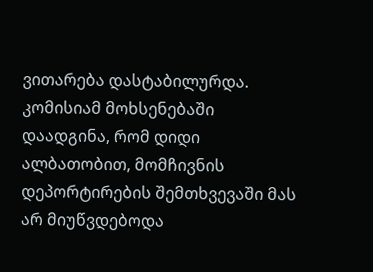ვითარება დასტაბილურდა. კომისიამ მოხსენებაში დაადგინა, რომ დიდი ალბათობით, მომჩივნის დეპორტირების შემთხვევაში მას არ მიუწვდებოდა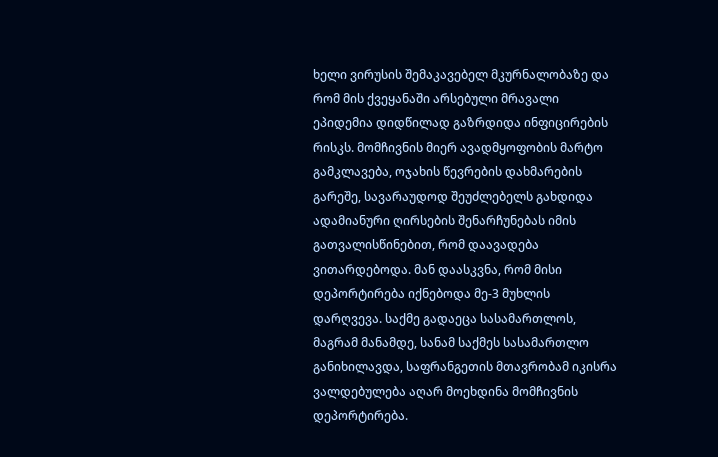ხელი ვირუსის შემაკავებელ მკურნალობაზე და რომ მის ქვეყანაში არსებული მრავალი ეპიდემია დიდწილად გაზრდიდა ინფიცირების რისკს. მომჩივნის მიერ ავადმყოფობის მარტო გამკლავება, ოჯახის წევრების დახმარების გარეშე, სავარაუდოდ შეუძლებელს გახდიდა ადამიანური ღირსების შენარჩუნებას იმის გათვალისწინებით, რომ დაავადება ვითარდებოდა. მან დაასკვნა, რომ მისი დეპორტირება იქნებოდა მე-3 მუხლის დარღვევა. საქმე გადაეცა სასამართლოს, მაგრამ მანამდე, სანამ საქმეს სასამართლო განიხილავდა, საფრანგეთის მთავრობამ იკისრა ვალდებულება აღარ მოეხდინა მომჩივნის დეპორტირება.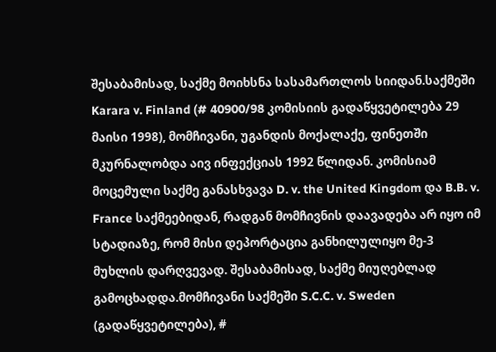შესაბამისად, საქმე მოიხსნა სასამართლოს სიიდან.საქმეში Karara v. Finland (# 40900/98 კომისიის გადაწყვეტილება 29 მაისი 1998), მომჩივანი, უგანდის მოქალაქე, ფინეთში მკურნალობდა აივ ინფექციას 1992 წლიდან. კომისიამ მოცემული საქმე განასხვავა D. v. the United Kingdom და B.B. v. France საქმეებიდან, რადგან მომჩივნის დაავადება არ იყო იმ სტადიაზე, რომ მისი დეპორტაცია განხილულიყო მე-3 მუხლის დარღვევად. შესაბამისად, საქმე მიუღებლად გამოცხადდა.მომჩივანი საქმეში S.C.C. v. Sweden (გადაწყვეტილება), #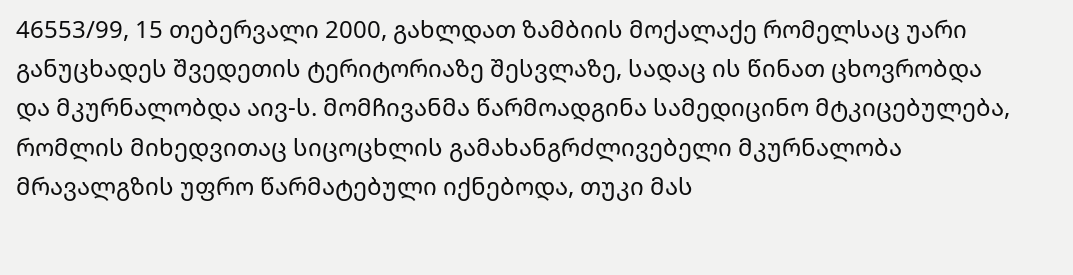46553/99, 15 თებერვალი 2000, გახლდათ ზამბიის მოქალაქე რომელსაც უარი განუცხადეს შვედეთის ტერიტორიაზე შესვლაზე, სადაც ის წინათ ცხოვრობდა და მკურნალობდა აივ-ს. მომჩივანმა წარმოადგინა სამედიცინო მტკიცებულება, რომლის მიხედვითაც სიცოცხლის გამახანგრძლივებელი მკურნალობა მრავალგზის უფრო წარმატებული იქნებოდა, თუკი მას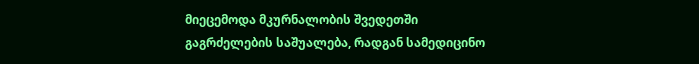მიეცემოდა მკურნალობის შვედეთში გაგრძელების საშუალება, რადგან სამედიცინო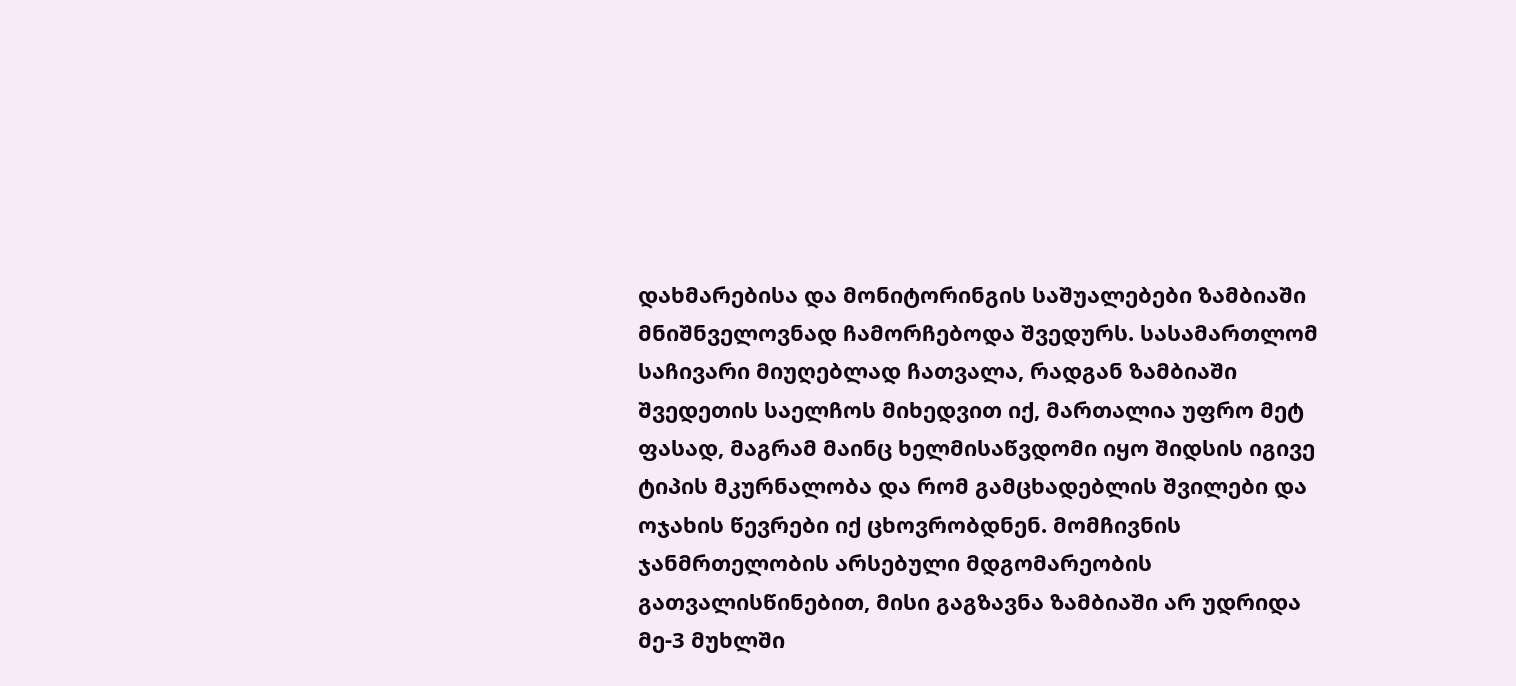დახმარებისა და მონიტორინგის საშუალებები ზამბიაში მნიშნველოვნად ჩამორჩებოდა შვედურს. სასამართლომ საჩივარი მიუღებლად ჩათვალა, რადგან ზამბიაში შვედეთის საელჩოს მიხედვით იქ, მართალია უფრო მეტ ფასად, მაგრამ მაინც ხელმისაწვდომი იყო შიდსის იგივე ტიპის მკურნალობა და რომ გამცხადებლის შვილები და ოჯახის წევრები იქ ცხოვრობდნენ. მომჩივნის ჯანმრთელობის არსებული მდგომარეობის გათვალისწინებით, მისი გაგზავნა ზამბიაში არ უდრიდა მე-3 მუხლში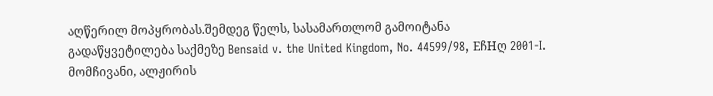აღწერილ მოპყრობას.შემდეგ წელს, სასამართლომ გამოიტანა გადაწყვეტილება საქმეზე Bensaid v. the United Kingdom, No. 44599/98, EჩHღ 2001-I. მომჩივანი, ალჟირის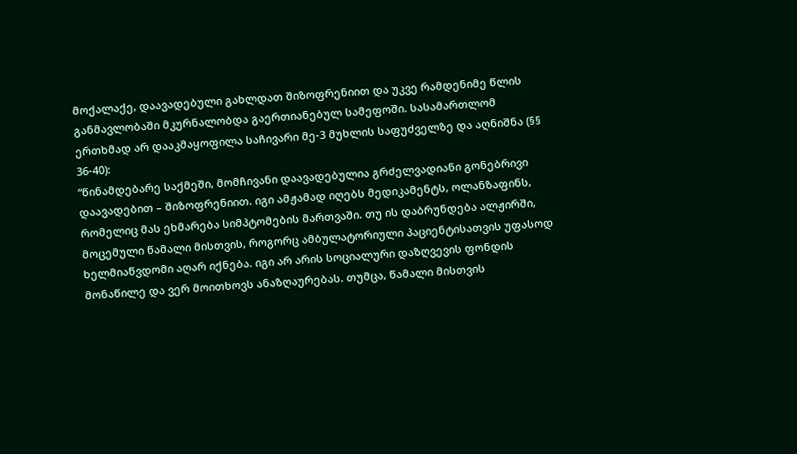მოქალაქე, დაავადებული გახლდათ შიზოფრენიით და უკვე რამდენიმე წლის განმავლობაში მკურნალობდა გაერთიანებულ სამეფოში. სასამართლომ ერთხმად არ დააკმაყოფილა საჩივარი მე-3 მუხლის საფუძველზე და აღნიშნა (§§ 36-40):
“წინამდებარე საქმეში, მომჩივანი დაავადებულია გრძელვადიანი გონებრივი დაავადებით – შიზოფრენიით. იგი ამჟამად იღებს მედიკამენტს, ოლანზაფინს, რომელიც მას ეხმარება სიმპტომების მართვაში. თუ ის დაბრუნდება ალჟირში, მოცემული წამალი მისთვის, როგორც ამბულატორიული პაციენტისათვის უფასოდ ხელმიაწვდომი აღარ იქნება. იგი არ არის სოციალური დაზღვევის ფონდის მონაწილე და ვერ მოითხოვს ანაზღაურებას. თუმცა, წამალი მისთვის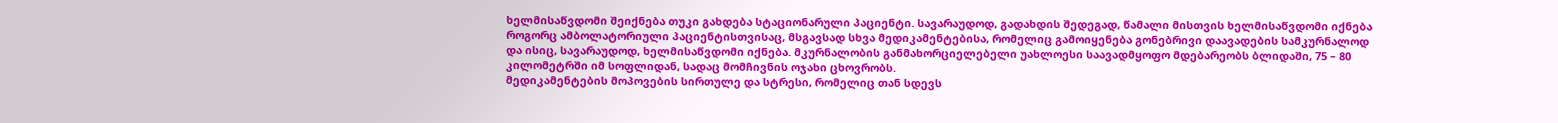ხელმისაწვდომი შეიქნება თუკი გახდება სტაციონარული პაციენტი. სავარაუდოდ, გადახდის შედეგად, წამალი მისთვის ხელმისაწვდომი იქნება როგორც ამბოლატორიული პაციენტისთვისაც, მსგავსად სხვა მედიკამენტებისა, რომელიც გამოიყენება გონებრივი დაავადების სამკურნალოდ და ისიც, სავარაუდოდ, ხელმისაწვდომი იქნება. მკურნალობის განმახორციელებელი უახლოესი საავადმყოფო მდებარეობს ბლიდაში, 75 – 80 კილომეტრში იმ სოფლიდან, სადაც მომჩივნის ოჯახი ცხოვრობს.
მედიკამენტების მოპოვების სირთულე და სტრესი, რომელიც თან სდევს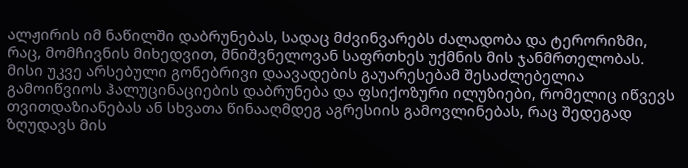ალჟირის იმ ნაწილში დაბრუნებას, სადაც მძვინვარებს ძალადობა და ტერორიზმი, რაც, მომჩივნის მიხედვით, მნიშვნელოვან საფრთხეს უქმნის მის ჯანმრთელობას. მისი უკვე არსებული გონებრივი დაავადების გაუარესებამ შესაძლებელია გამოიწვიოს ჰალუცინაციების დაბრუნება და ფსიქოზური ილუზიები, რომელიც იწვევს თვითდაზიანებას ან სხვათა წინააღმდეგ აგრესიის გამოვლინებას, რაც შედეგად ზღუდავს მის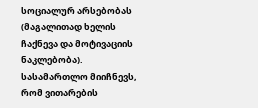სოციალურ არსებობას (მაგალითად ხელის ჩაქნევა და მოტივაციის ნაკლებობა). სასამართლო მიიჩნევს, რომ ვითარების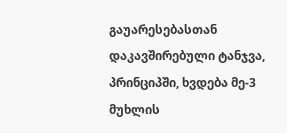გაუარესებასთან დაკავშირებული ტანჯვა, პრინციპში, ხვდება მე-3 მუხლის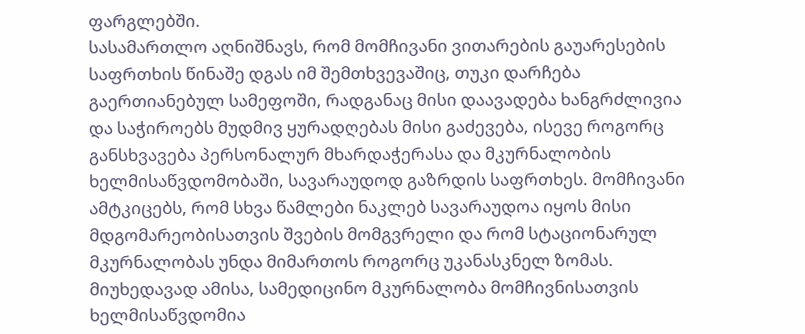ფარგლებში.
სასამართლო აღნიშნავს, რომ მომჩივანი ვითარების გაუარესების საფრთხის წინაშე დგას იმ შემთხვევაშიც, თუკი დარჩება გაერთიანებულ სამეფოში, რადგანაც მისი დაავადება ხანგრძლივია და საჭიროებს მუდმივ ყურადღებას მისი გაძევება, ისევე როგორც განსხვავება პერსონალურ მხარდაჭერასა და მკურნალობის ხელმისაწვდომობაში, სავარაუდოდ გაზრდის საფრთხეს. მომჩივანი ამტკიცებს, რომ სხვა წამლები ნაკლებ სავარაუდოა იყოს მისი მდგომარეობისათვის შვების მომგვრელი და რომ სტაციონარულ მკურნალობას უნდა მიმართოს როგორც უკანასკნელ ზომას. მიუხედავად ამისა, სამედიცინო მკურნალობა მომჩივნისათვის ხელმისაწვდომია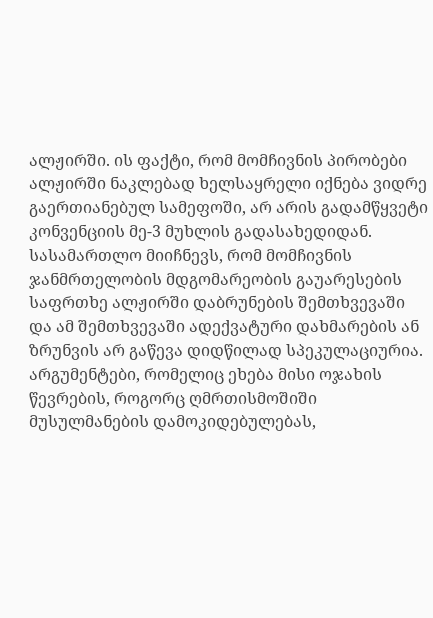ალჟირში. ის ფაქტი, რომ მომჩივნის პირობები ალჟირში ნაკლებად ხელსაყრელი იქნება ვიდრე გაერთიანებულ სამეფოში, არ არის გადამწყვეტი კონვენციის მე-3 მუხლის გადასახედიდან.
სასამართლო მიიჩნევს, რომ მომჩივნის ჯანმრთელობის მდგომარეობის გაუარესების საფრთხე ალჟირში დაბრუნების შემთხვევაში და ამ შემთხვევაში ადექვატური დახმარების ან ზრუნვის არ გაწევა დიდწილად სპეკულაციურია. არგუმენტები, რომელიც ეხება მისი ოჯახის წევრების, როგორც ღმრთისმოშიში მუსულმანების დამოკიდებულებას,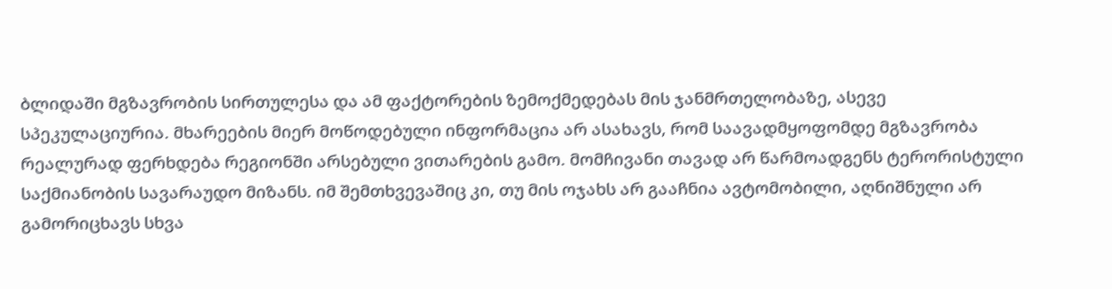ბლიდაში მგზავრობის სირთულესა და ამ ფაქტორების ზემოქმედებას მის ჯანმრთელობაზე, ასევე სპეკულაციურია. მხარეების მიერ მოწოდებული ინფორმაცია არ ასახავს, რომ საავადმყოფომდე მგზავრობა რეალურად ფერხდება რეგიონში არსებული ვითარების გამო. მომჩივანი თავად არ წარმოადგენს ტერორისტული საქმიანობის სავარაუდო მიზანს. იმ შემთხვევაშიც კი, თუ მის ოჯახს არ გააჩნია ავტომობილი, აღნიშნული არ გამორიცხავს სხვა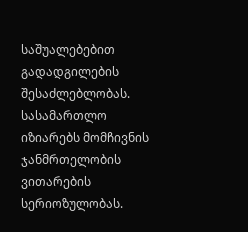საშუალებებით გადადგილების შესაძლებლობას.
სასამართლო იზიარებს მომჩივნის ჯანმრთელობის ვითარების სერიოზულობას.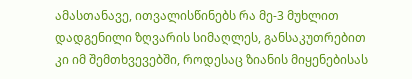ამასთანავე, ითვალისწინებს რა მე-3 მუხლით დადგენილი ზღვარის სიმაღლეს, განსაკუთრებით კი იმ შემთხვევებში, როდესაც ზიანის მიყენებისას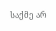საქმე არ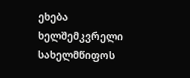ეხება ხელშემკვრელი სახელმწიფოს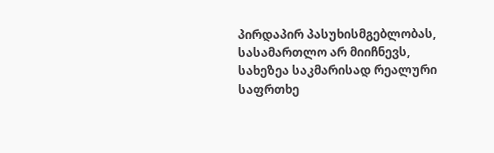პირდაპირ პასუხისმგებლობას, სასამართლო არ მიიჩნევს, სახეზეა საკმარისად რეალური საფრთხე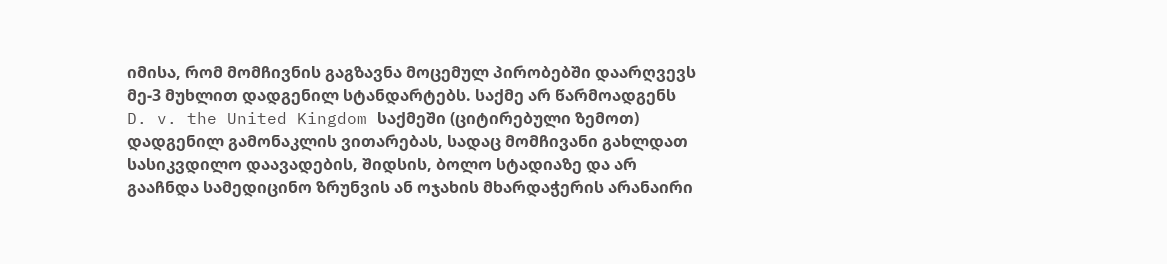იმისა, რომ მომჩივნის გაგზავნა მოცემულ პირობებში დაარღვევს მე-3 მუხლით დადგენილ სტანდარტებს. საქმე არ წარმოადგენს D. v. the United Kingdom საქმეში (ციტირებული ზემოთ) დადგენილ გამონაკლის ვითარებას, სადაც მომჩივანი გახლდათ სასიკვდილო დაავადების, შიდსის, ბოლო სტადიაზე და არ გააჩნდა სამედიცინო ზრუნვის ან ოჯახის მხარდაჭერის არანაირი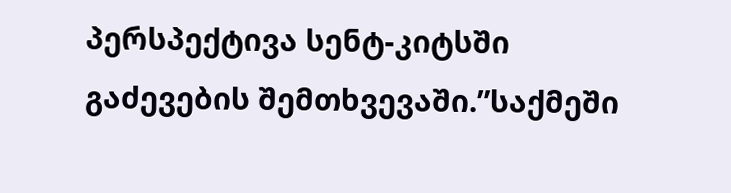პერსპექტივა სენტ-კიტსში გაძევების შემთხვევაში.”საქმეში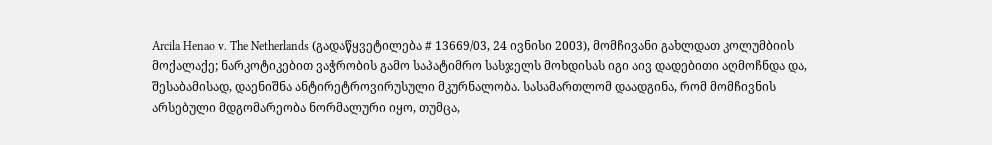Arcila Henao v. The Netherlands (გადაწყვეტილება # 13669/03, 24 ივნისი 2003), მომჩივანი გახლდათ კოლუმბიის მოქალაქე; ნარკოტიკებით ვაჭრობის გამო საპატიმრო სასჯელს მოხდისას იგი აივ დადებითი აღმოჩნდა და, შესაბამისად, დაენიშნა ანტირეტროვირუსული მკურნალობა. სასამართლომ დაადგინა, რომ მომჩივნის არსებული მდგომარეობა ნორმალური იყო, თუმცა,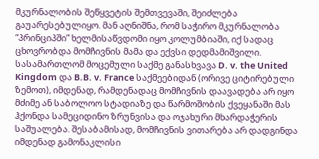მკურნალობის შეწყვეტის შემთვევაში, შეიძლება გაუარესებულიყო. მან აღნიშნა, რომ საჭირო მკურნალობა “პრინციპში” ხელმისაწვდომი იყო კოლუმბიაში, იქ სადაც ცხოვრობდა მომჩივნის მამა და ექვსი დედმამიშვილი. სასამართლომ მოცემული საქმე განასხვავა D. v. the United Kingdom და B.B. v. France საქმეებიდან (ორივე ციტირებული ზემოთ), იმდენად, რამდენადაც მომჩივნის დაავადება არ იყო მძიმე ან საბოლოო სტადიაზე და წარმოშობის ქვეყანაში მას ჰქონდა სამეციდინო ზრუნვისა და ოჯახური მხარდაჭერის საშუალება. შესაბამისად, მომჩივნის ვითარება არ დადგინდა იმდენად გამონაკლისი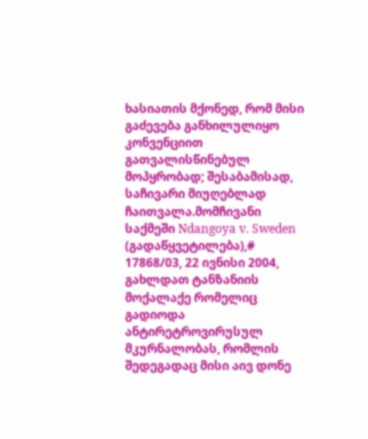ხასიათის მქონედ, რომ მისი გაძევება განხილულიყო კონვენციით გათვალისწინებულ მოპყრობად; შესაბამისად, საჩივარი მიუღებლად ჩაითვალა.მომჩივანი საქმეში Ndangoya v. Sweden (გადაწყვეტილება),# 17868/03, 22 ივნისი 2004, გახლდათ ტანზანიის მოქალაქე რომელიც გადიოდა ანტირეტროვირუსულ მკურნალობას, რომლის შედეგადაც მისი აივ დონე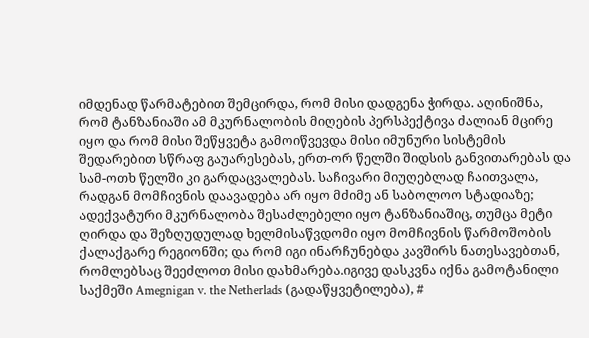იმდენად წარმატებით შემცირდა, რომ მისი დადგენა ჭირდა. აღინიშნა, რომ ტანზანიაში ამ მკურნალობის მიღების პერსპექტივა ძალიან მცირე იყო და რომ მისი შეწყვეტა გამოიწვევდა მისი იმუნური სისტემის შედარებით სწრაფ გაუარესებას, ერთ-ორ წელში შიდსის განვითარებას და სამ-ოთხ წელში კი გარდაცვალებას. საჩივარი მიუღებლად ჩაითვალა, რადგან მომჩივნის დაავადება არ იყო მძიმე ან საბოლოო სტადიაზე; ადექვატური მკურნალობა შესაძლებელი იყო ტანზანიაშიც, თუმცა მეტი ღირდა და შეზღუდულად ხელმისაწვდომი იყო მომჩივნის წარმოშობის ქალაქგარე რეგიონში; და რომ იგი ინარჩუნებდა კავშირს ნათესავებთან, რომლებსაც შეეძლოთ მისი დახმარება.იგივე დასკვნა იქნა გამოტანილი საქმეში Amegnigan v. the Netherlads (გადაწყვეტილება), #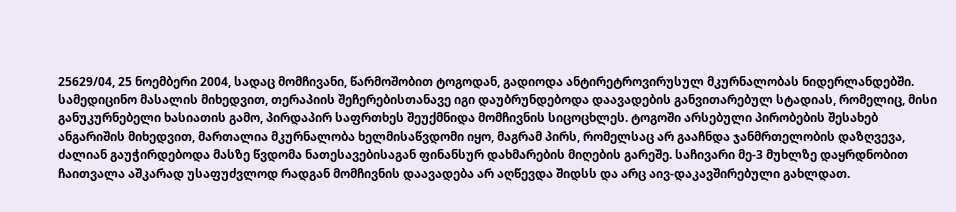25629/04, 25 ნოემბერი 2004, სადაც მომჩივანი, წარმოშობით ტოგოდან, გადიოდა ანტირეტროვირუსულ მკურნალობას ნიდერლანდებში. სამედიცინო მასალის მიხედვით, თერაპიის შეჩერებისთანავე იგი დაუბრუნდებოდა დაავადების განვითარებულ სტადიას, რომელიც, მისი განუკურნებელი ხასიათის გამო, პირდაპირ საფრთხეს შეუქმნიდა მომჩივნის სიცოცხლეს. ტოგოში არსებული პირობების შესახებ ანგარიშის მიხედვით, მართალია მკურნალობა ხელმისაწვდომი იყო, მაგრამ პირს, რომელსაც არ გააჩნდა ჯანმრთელობის დაზღვევა, ძალიან გაუჭირდებოდა მასზე წვდომა ნათესავებისაგან ფინანსურ დახმარების მიღების გარეშე. საჩივარი მე-3 მუხლზე დაყრდნობით ჩაითვალა აშკარად უსაფუძვლოდ რადგან მომჩივნის დაავადება არ აღწევდა შიდსს და არც აივ-დაკავშირებული გახლდათ.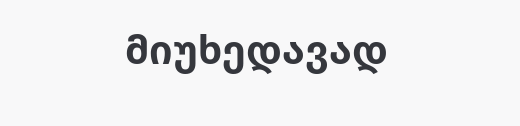მიუხედავად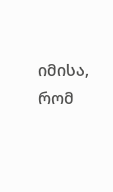იმისა, რომ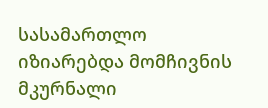სასამართლო იზიარებდა მომჩივნის მკურნალი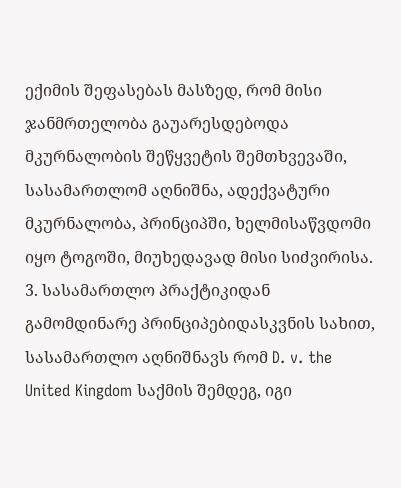ექიმის შეფასებას მასზედ, რომ მისი ჯანმრთელობა გაუარესდებოდა მკურნალობის შეწყვეტის შემთხვევაში, სასამართლომ აღნიშნა, ადექვატური მკურნალობა, პრინციპში, ხელმისაწვდომი იყო ტოგოში, მიუხედავად მისი სიძვირისა.
3. სასამართლო პრაქტიკიდან გამომდინარე პრინციპებიდასკვნის სახით, სასამართლო აღნიშნავს რომ D. v. the United Kingdom საქმის შემდეგ, იგი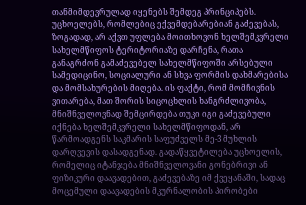თანმიმდევრულად იყენებს შემდეგ პრინციპებს.
უცხოელებს, რომლებიც ექვემდებარებიან გაძევებას, ზოგადად, არ აქვთ უფლება მოითხოვონ ხელშემკვრელი სახელმწიფოს ტერიტორიაზე დარჩენა, რათა განაგრძონ გამაძევებელ სახელმწიფოში არსებული სამედიცინო, სოციალური ან სხვა ფორმის დახმარებისა და მომსახურების მიღება. ის ფაქტი, რომ მომჩივნის ვითარება, მათ შორის სიცოცხლის ხანგრძლივობა, მნიშნველოვნად შემცირდება თუკი იგი გაძევებული იქნება ხელშემკვრელი სახელმწიფოდან, არ წარმოადგენს საკმარის საფუძველს მე-3 მუხლის დარღვევის დასადგენად. გადაწყვეტილება უცხოელის, რომელიც იტანჯება მნიშნველოვანი გონებრივი ან ფიზიკური დაავადებით, გაძევებაზე იმ ქვეყანაში, სადაც მოცემული დაავადების მკურნალობის პირობები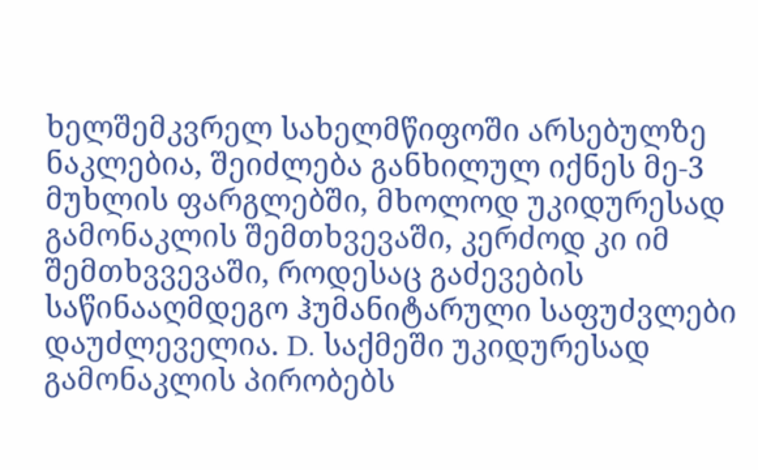ხელშემკვრელ სახელმწიფოში არსებულზე ნაკლებია, შეიძლება განხილულ იქნეს მე-3 მუხლის ფარგლებში, მხოლოდ უკიდურესად გამონაკლის შემთხვევაში, კერძოდ კი იმ შემთხვვევაში, როდესაც გაძევების საწინააღმდეგო ჰუმანიტარული საფუძვლები დაუძლეველია. D. საქმეში უკიდურესად გამონაკლის პირობებს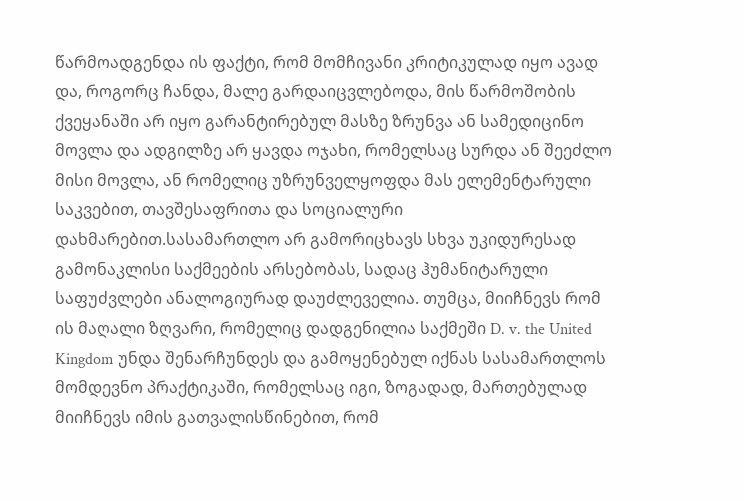წარმოადგენდა ის ფაქტი, რომ მომჩივანი კრიტიკულად იყო ავად და, როგორც ჩანდა, მალე გარდაიცვლებოდა, მის წარმოშობის ქვეყანაში არ იყო გარანტირებულ მასზე ზრუნვა ან სამედიცინო მოვლა და ადგილზე არ ყავდა ოჯახი, რომელსაც სურდა ან შეეძლო მისი მოვლა, ან რომელიც უზრუნველყოფდა მას ელემენტარული საკვებით, თავშესაფრითა და სოციალური დახმარებით.სასამართლო არ გამორიცხავს სხვა უკიდურესად გამონაკლისი საქმეების არსებობას, სადაც ჰუმანიტარული საფუძვლები ანალოგიურად დაუძლეველია. თუმცა, მიიჩნევს რომ ის მაღალი ზღვარი, რომელიც დადგენილია საქმეში D. v. the United Kingdom უნდა შენარჩუნდეს და გამოყენებულ იქნას სასამართლოს მომდევნო პრაქტიკაში, რომელსაც იგი, ზოგადად, მართებულად მიიჩნევს იმის გათვალისწინებით, რომ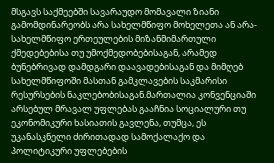მსგავს საქმეებში სავარაუდო მომავალი ზიანი გამომდინარეობს არა სახელმწიფო მოხელეთა ან არა-სახელმწიფო ერთეულების მიზანმიმართული ქმედებებისა თუ უმოქმედობებისაგან, არამედ ბუნებრივად დამდგარი დაავადებისაგან და მიმღებ სახელმწიფოში მასთან გამკლავების საკმარისი რესურსების ნაკლებობისაგან.მართალია კონვენციაში არსებულ მრავალ უფლებას გააჩნია სოციალური თუ ეკონომიკური ხასიათის გავლენა, თუმცა, ეს უკანასკნელი ძირითადად სამოქალაქო და პოლიტიკური უფლებების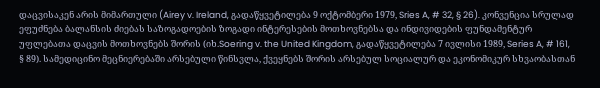დაცვისაკენ არის მიმართული (Airey v. Ireland, გადაწყვეტილება 9 ოქტომბერი 1979, Sries A, # 32, § 26). კონვენცია სრულად ეფუძნება ბალანსის ძიებას საზოგადოების ზოგადი ინტერესების მოთხოვნებსა და ინდივიდების ფუნდამენტურ უფლებათა დაცვის მოთხოვნებს შორის (იხ.Soering v. the United Kingdom, გადაწყვეტილება 7 ივლისი 1989, Series A, # 161, § 89). სამედიცინო მეცნიერებაში არსებული წინსვლა, ქვეყნებს შორის არსებულ სოციალურ და ეკონომიკურ სხვაობასთან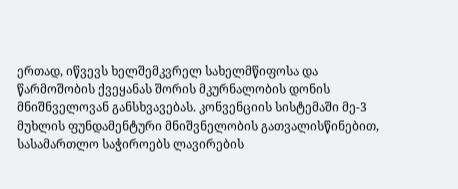ერთად, იწვევს ხელშემკვრელ სახელმწიფოსა და წარმოშობის ქვეყანას შორის მკურნალობის დონის მნიშნველოვან განსხვავებას. კონვენციის სისტემაში მე-3 მუხლის ფუნდამენტური მნიშვნელობის გათვალისწინებით, სასამართლო საჭიროებს ლავირების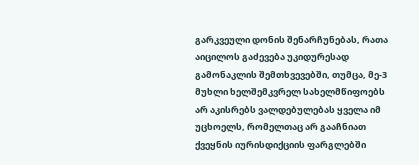გარკვეული დონის შენარჩუნებას, რათა აიცილოს გაძევება უკიდურესად გამონაკლის შემთხვევებში, თუმცა, მე-3 მუხლი ხელშემკვრელ სახელმწიფოებს არ აკისრებს ვალდებულებას ყველა იმ უცხოელს, რომელთაც არ გააჩნიათ ქვეყნის იურისდიქციის ფარგლებში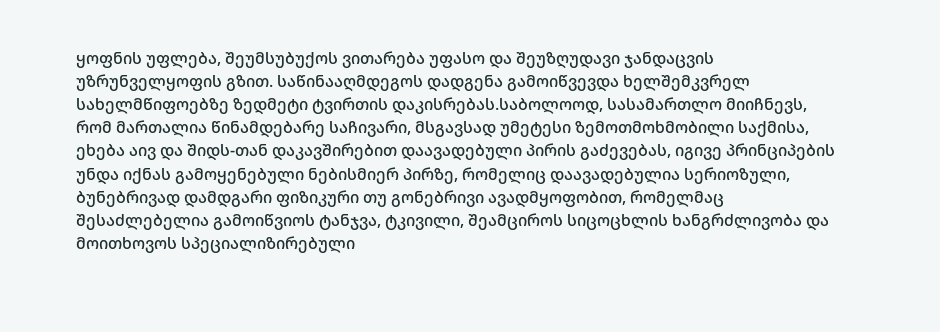ყოფნის უფლება, შეუმსუბუქოს ვითარება უფასო და შეუზღუდავი ჯანდაცვის უზრუნველყოფის გზით. საწინააღმდეგოს დადგენა გამოიწვევდა ხელშემკვრელ სახელმწიფოებზე ზედმეტი ტვირთის დაკისრებას.საბოლოოდ, სასამართლო მიიჩნევს, რომ მართალია წინამდებარე საჩივარი, მსგავსად უმეტესი ზემოთმოხმობილი საქმისა, ეხება აივ და შიდს-თან დაკავშირებით დაავადებული პირის გაძევებას, იგივე პრინციპების უნდა იქნას გამოყენებული ნებისმიერ პირზე, რომელიც დაავადებულია სერიოზული, ბუნებრივად დამდგარი ფიზიკური თუ გონებრივი ავადმყოფობით, რომელმაც შესაძლებელია გამოიწვიოს ტანჯვა, ტკივილი, შეამციროს სიცოცხლის ხანგრძლივობა და მოითხოვოს სპეციალიზირებული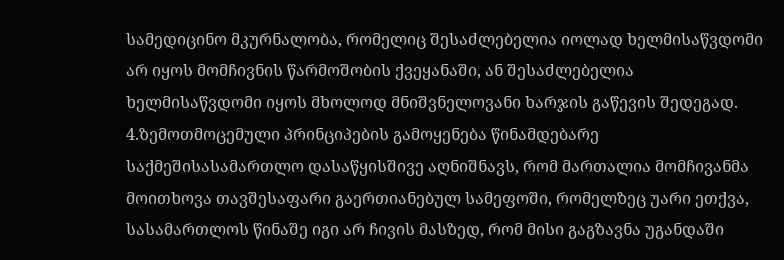სამედიცინო მკურნალობა, რომელიც შესაძლებელია იოლად ხელმისაწვდომი არ იყოს მომჩივნის წარმოშობის ქვეყანაში, ან შესაძლებელია ხელმისაწვდომი იყოს მხოლოდ მნიშვნელოვანი ხარჯის გაწევის შედეგად.
4.ზემოთმოცემული პრინციპების გამოყენება წინამდებარე საქმეშისასამართლო დასაწყისშივე აღნიშნავს, რომ მართალია მომჩივანმა მოითხოვა თავშესაფარი გაერთიანებულ სამეფოში, რომელზეც უარი ეთქვა, სასამართლოს წინაშე იგი არ ჩივის მასზედ, რომ მისი გაგზავნა უგანდაში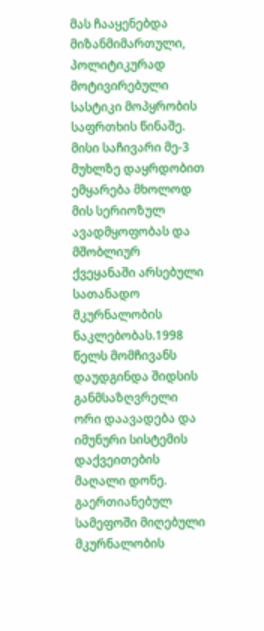მას ჩააყენებდა მიზანმიმართული, პოლიტიკურად მოტივირებული სასტიკი მოპყრობის საფრთხის წინაშე. მისი საჩივარი მე-3 მუხლზე დაყრდობით ემყარება მხოლოდ მის სერიოზულ ავადმყოფობას და მშობლიურ ქვეყანაში არსებული სათანადო მკურნალობის ნაკლებობას.1998 წელს მომჩივანს დაუდგინდა შიდსის განმსაზღვრელი ორი დაავადება და იმუნური სისტემის დაქვეითების მაღალი დონე. გაერთიანებულ სამეფოში მიღებული მკურნალობის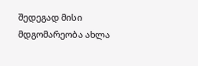შედეგად მისი მდგომარეობა ახლა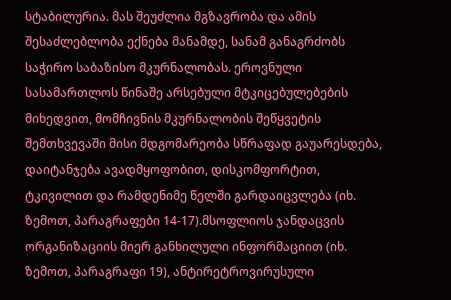სტაბილურია. მას შეუძლია მგზავრობა და ამის შესაძლებლობა ექნება მანამდე, სანამ განაგრძობს საჭირო საბაზისო მკურნალობას. ეროვნული სასამართლოს წინაშე არსებული მტკიცებულებების მიხედვით, მომჩივნის მკურნალობის შეწყვეტის შემთხვევაში მისი მდგომარეობა სწრაფად გაუარესდება, დაიტანჯება ავადმყოფობით, დისკომფორტით, ტკივილით და რამდენიმე წელში გარდაიცვლება (იხ. ზემოთ, პარაგრაფები 14-17).მსოფლიოს ჯანდაცვის ორგანიზაციის მიერ განხილული ინფორმაციით (იხ. ზემოთ, პარაგრაფი 19), ანტირეტროვირუსული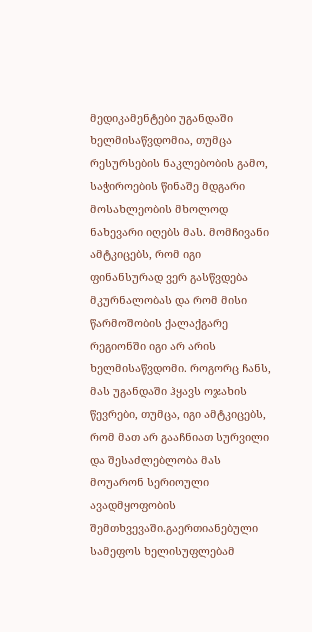მედიკამენტები უგანდაში ხელმისაწვდომია, თუმცა რესურსების ნაკლებობის გამო, საჭიროების წინაშე მდგარი მოსახლეობის მხოლოდ ნახევარი იღებს მას. მომჩივანი ამტკიცებს, რომ იგი ფინანსურად ვერ გასწვდება მკურნალობას და რომ მისი წარმოშობის ქალაქგარე რეგიონში იგი არ არის ხელმისაწვდომი. როგორც ჩანს, მას უგანდაში ჰყავს ოჯახის წევრები, თუმცა, იგი ამტკიცებს, რომ მათ არ გააჩნიათ სურვილი და შესაძლებლობა მას მოუარონ სერიოული ავადმყოფობის შემთხვევაში.გაერთიანებული სამეფოს ხელისუფლებამ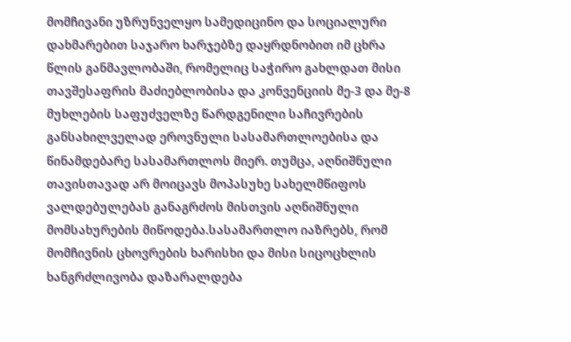მომჩივანი უზრუნველყო სამედიცინო და სოციალური დახმარებით საჯარო ხარჯებზე დაყრდნობით იმ ცხრა წლის განმავლობაში, რომელიც საჭირო გახლდათ მისი თავშესაფრის მაძიებლობისა და კონვენციის მე-3 და მე-8 მუხლების საფუძველზე წარდგენილი საჩივრების განსახილველად ეროვნული სასამართლოებისა და წინამდებარე სასამართლოს მიერ. თუმცა, აღნიშნული თავისთავად არ მოიცავს მოპასუხე სახელმწიფოს ვალდებულებას განაგრძოს მისთვის აღნიშნული მომსახურების მიწოდება.სასამართლო იაზრებს, რომ მომჩივნის ცხოვრების ხარისხი და მისი სიცოცხლის ხანგრძლივობა დაზარალდება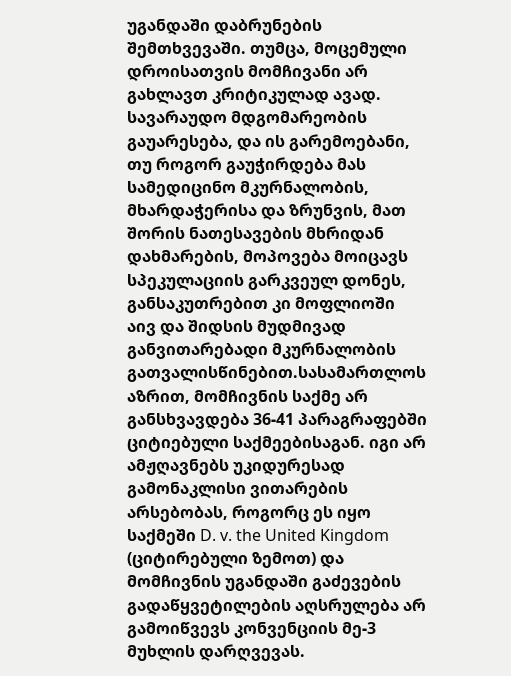უგანდაში დაბრუნების შემთხვევაში. თუმცა, მოცემული დროისათვის მომჩივანი არ გახლავთ კრიტიკულად ავად. სავარაუდო მდგომარეობის გაუარესება, და ის გარემოებანი, თუ როგორ გაუჭირდება მას სამედიცინო მკურნალობის, მხარდაჭერისა და ზრუნვის, მათ შორის ნათესავების მხრიდან დახმარების, მოპოვება მოიცავს სპეკულაციის გარკვეულ დონეს, განსაკუთრებით კი მოფლიოში აივ და შიდსის მუდმივად განვითარებადი მკურნალობის გათვალისწინებით.სასამართლოს აზრით, მომჩივნის საქმე არ განსხვავდება 36-41 პარაგრაფებში ციტიებული საქმეებისაგან. იგი არ ამჟღავნებს უკიდურესად გამონაკლისი ვითარების არსებობას, როგორც ეს იყო საქმეში D. v. the United Kingdom (ციტირებული ზემოთ) და მომჩივნის უგანდაში გაძევების გადაწყვეტილების აღსრულება არ გამოიწვევს კონვენციის მე-3 მუხლის დარღვევას.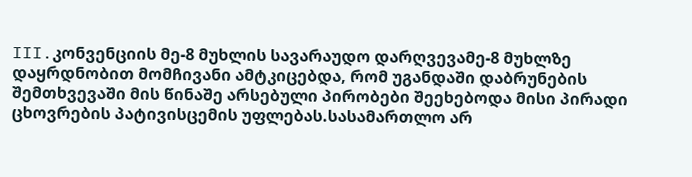III.კონვენციის მე-8 მუხლის სავარაუდო დარღვევამე-8 მუხლზე დაყრდნობით მომჩივანი ამტკიცებდა, რომ უგანდაში დაბრუნების შემთხვევაში მის წინაშე არსებული პირობები შეეხებოდა მისი პირადი ცხოვრების პატივისცემის უფლებას.სასამართლო არ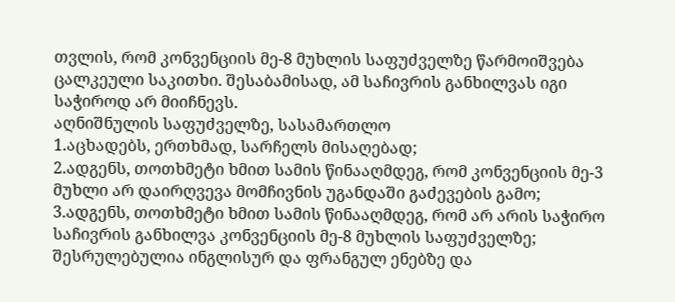თვლის, რომ კონვენციის მე-8 მუხლის საფუძველზე წარმოიშვება ცალკეული საკითხი. შესაბამისად, ამ საჩივრის განხილვას იგი საჭიროდ არ მიიჩნევს.
აღნიშნულის საფუძველზე, სასამართლო
1.აცხადებს, ერთხმად, სარჩელს მისაღებად;
2.ადგენს, თოთხმეტი ხმით სამის წინააღმდეგ, რომ კონვენციის მე-3 მუხლი არ დაირღვევა მომჩივნის უგანდაში გაძევების გამო;
3.ადგენს, თოთხმეტი ხმით სამის წინააღმდეგ, რომ არ არის საჭირო საჩივრის განხილვა კონვენციის მე-8 მუხლის საფუძველზე;
შესრულებულია ინგლისურ და ფრანგულ ენებზე და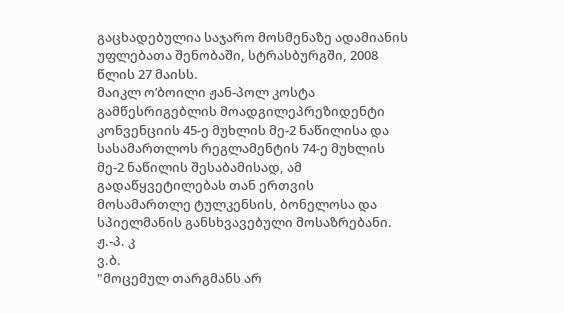გაცხადებულია საჯარო მოსმენაზე ადამიანის უფლებათა შენობაში, სტრასბურგში, 2008 წლის 27 მაისს.
მაიკლ ო’ბოილი ჟან-პოლ კოსტა
გამწესრიგებლის მოადგილეპრეზიდენტი
კონვენციის 45-ე მუხლის მე-2 ნაწილისა და სასამართლოს რეგლამენტის 74-ე მუხლის მე-2 ნაწილის შესაბამისად, ამ გადაწყვეტილებას თან ერთვის მოსამართლე ტულკენსის, ბონელოსა და სპიელმანის განსხვავებული მოსაზრებანი.
ჟ.-პ. კ
ვ.ბ.
"მოცემულ თარგმანს არ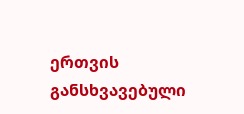ერთვის განსხვავებული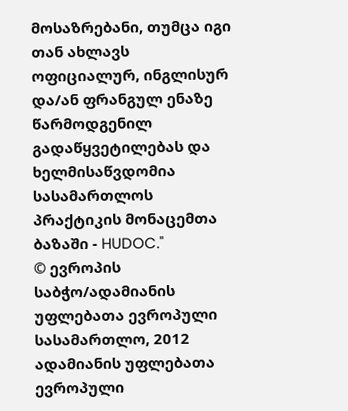მოსაზრებანი, თუმცა იგი თან ახლავს ოფიციალურ, ინგლისურ და/ან ფრანგულ ენაზე წარმოდგენილ გადაწყვეტილებას და ხელმისაწვდომია სასამართლოს პრაქტიკის მონაცემთა ბაზაში - HUDOC."
© ევროპის საბჭო/ადამიანის უფლებათა ევროპული სასამართლო, 2012
ადამიანის უფლებათა ევროპული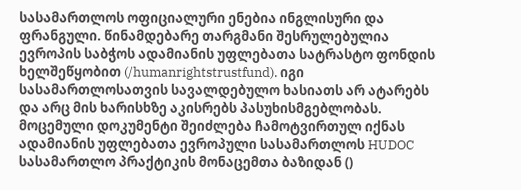სასამართლოს ოფიციალური ენებია ინგლისური და ფრანგული. წინამდებარე თარგმანი შესრულებულია ევროპის საბჭოს ადამიანის უფლებათა სატრასტო ფონდის ხელშეწყობით (/humanrightstrustfund). იგი სასამართლოსათვის სავალდებულო ხასიათს არ ატარებს და არც მის ხარისხზე აკისრებს პასუხისმგებლობას. მოცემული დოკუმენტი შეიძლება ჩამოტვირთულ იქნას ადამიანის უფლებათა ევროპული სასამართლოს HUDOC სასამართლო პრაქტიკის მონაცემთა ბაზიდან ()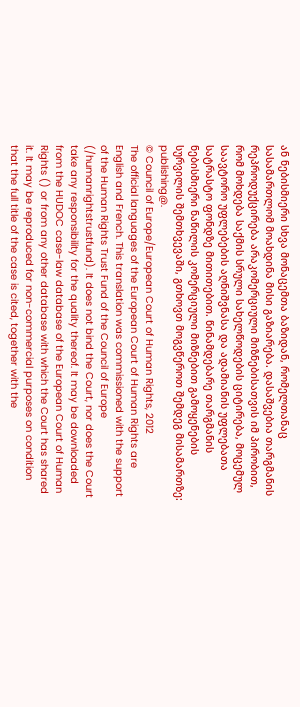ან ნებისმიერი სხვა მონაცემთა ბაზიდან, რომელთანაც სასამართლომ მოახდინა მისი გაზიარება. დასაშვებია თარგმანის რეპროდუქცირება არაკომერციული მიზნებისათვის იმ პირობით, რომ მოხდება საქმის სრული სახელწოდების ციტირება, მოცემულ საავტორო უფლებების აღნიშვნასა და ადამიანის უფლებათა სატრასტო ფონდზე მითითებით. წინამდებარე თარგმანის ნებისმიერი ნაწილის კომერციული მიზნებით გამოყენების სურვილის შემთხვევაში, გთხოვთ მოგვწეროთ შემდეგ მისამართზე: publishing@.
© Council of Europe/European Court of Human Rights, 2012
The official languages of the European Court of Human Rights are English and French. This translation was commissioned with the support of the Human Rights Trust Fund of the Council of Europe (/humanrightstrustfund). It does not bind the Court, nor does the Court take any responsibility for the quality thereof. It may be downloaded from the HUDOC case-law database of the European Court of Human Rights () or from any other database with which the Court has shared it. It may be reproduced for non-commercial purposes on condition that the full title of the case is cited, together with the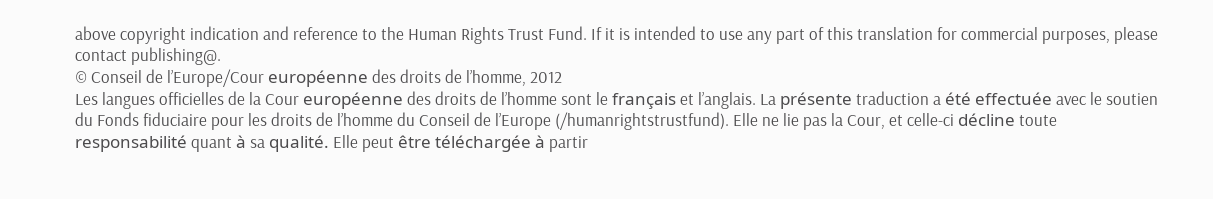above copyright indication and reference to the Human Rights Trust Fund. If it is intended to use any part of this translation for commercial purposes, please contact publishing@.
© Conseil de l’Europe/Cour européenne des droits de l’homme, 2012
Les langues officielles de la Cour européenne des droits de l’homme sont le français et l’anglais. La présente traduction a été effectuée avec le soutien du Fonds fiduciaire pour les droits de l’homme du Conseil de l’Europe (/humanrightstrustfund). Elle ne lie pas la Cour, et celle-ci décline toute responsabilité quant à sa qualité. Elle peut être téléchargée à partir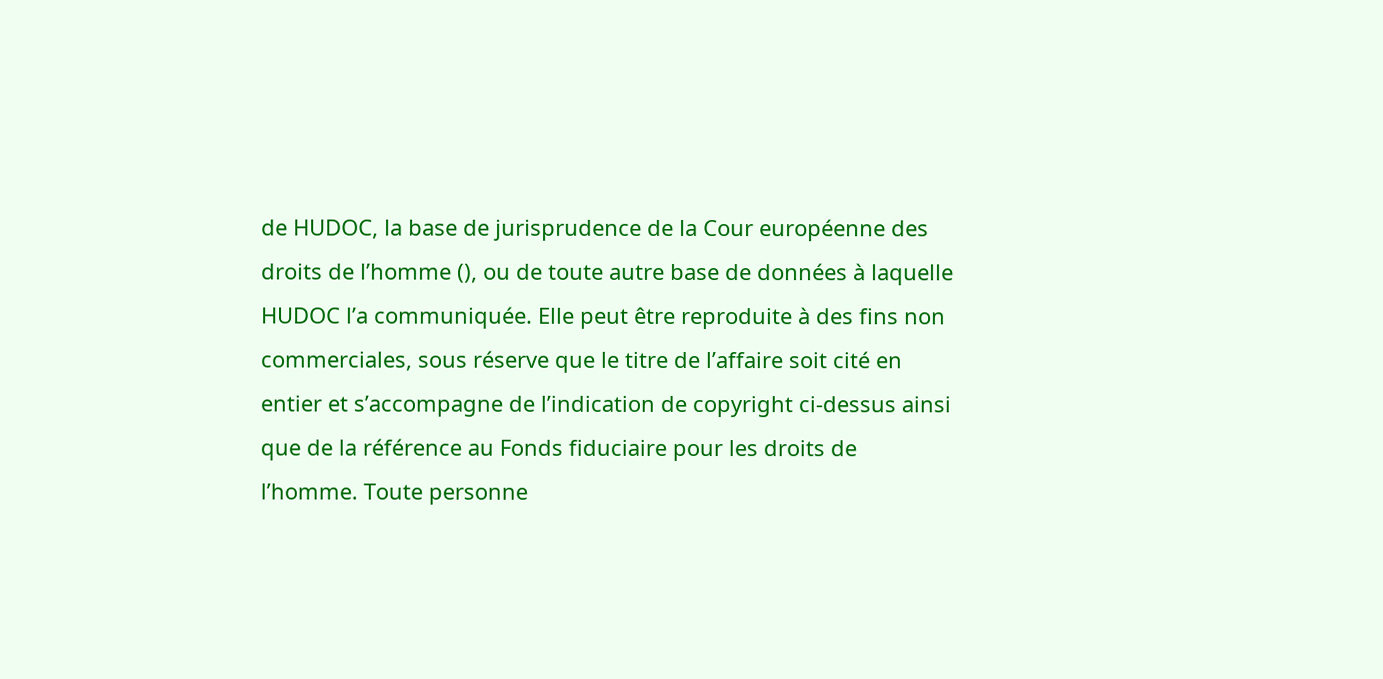de HUDOC, la base de jurisprudence de la Cour européenne des droits de l’homme (), ou de toute autre base de données à laquelle HUDOC l’a communiquée. Elle peut être reproduite à des fins non commerciales, sous réserve que le titre de l’affaire soit cité en entier et s’accompagne de l’indication de copyright ci-dessus ainsi que de la référence au Fonds fiduciaire pour les droits de l’homme. Toute personne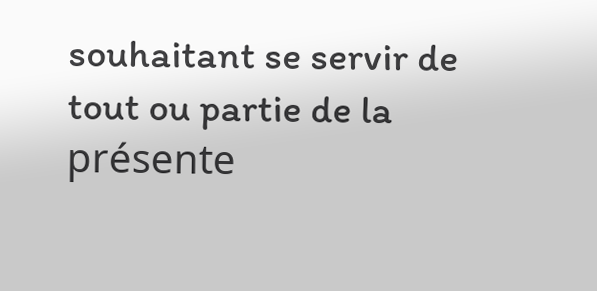souhaitant se servir de tout ou partie de la présente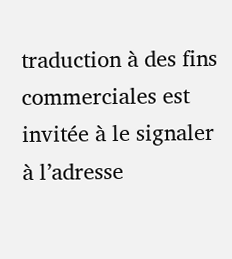traduction à des fins commerciales est invitée à le signaler à l’adresse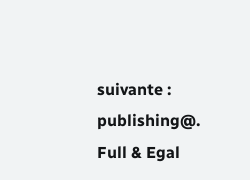suivante : publishing@.
Full & Egal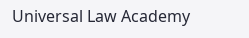Universal Law Academy